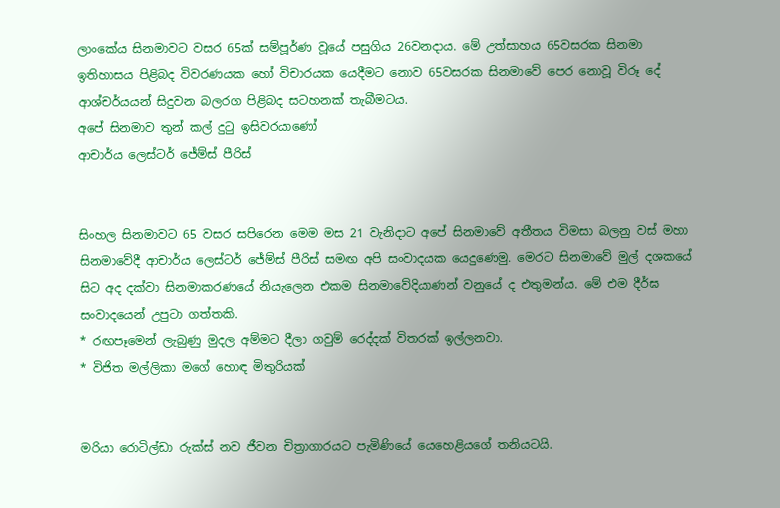ලාංකේය සිනමාවට වසර 65ක් සම්පූර්ණ වූයේ පසුගිය 26වනදාය. මේ උත්සාහය 65වසරක සිනමා ඉතිහාසය පිළිබද විවරණයක හෝ විචාරයක යෙදීමට නොව 65වසරක සිනමාවේ පෙර නොවූ විරූ දේ ආශ්චර්යයන් සිදුවන බලරග පිළිබද සටහනක් තැබීමටය.
අපේ සිනමාව තුන් කල් දුටු ඉසිවරයාණෝ
ආචාර්ය ලෙස්ටර් ජේම්ස් පීරිස්


සිංහල සිනමාවට 65 වසර සපිරෙන මෙම මස 21 වැනිදාට අපේ සිනමාවේ අතීතය විමසා බලනු වස් මහා සිනමාවේදී ආචාර්ය ලෙස්ටර් ජේම්ස් පීරිස් සමඟ අපි සංවාදයක යෙදුණෙමු. මෙරට සිනමාවේ මුල් දශකයේ සිට අද දක්වා සිනමාකරණයේ නියැලෙන එකම සිනමාවේදියාණන් වනුයේ ද එතුමන්ය. මේ එම දීර්ඝ සංවාදයෙන් උපුටා ගත්තකි.
* රඟපෑමෙන් ලැබුණු මුදල අම්මට දීලා ගවුම් රෙද්දක් විතරක් ඉල්ලනවා.
* විජිත මල්ලිකා මගේ හොඳ මිතුරියක්


මරියා රොටිල්ඩා රුක්ස් නව ජීවන චිත්‍රාගාරයට පැමිණියේ යෙහෙළියගේ තනියටයි.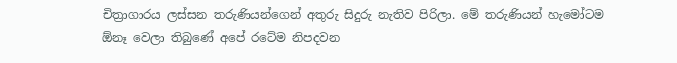චිත්‍රාගාරය ලස්සන තරුණියන්ගෙන් අතුරු සිදුරු නැතිව පිරිලා. මේ තරුණියන් හැමෝටම ඕනෑ වෙලා තිබුණේ අපේ රටේම නිපදවන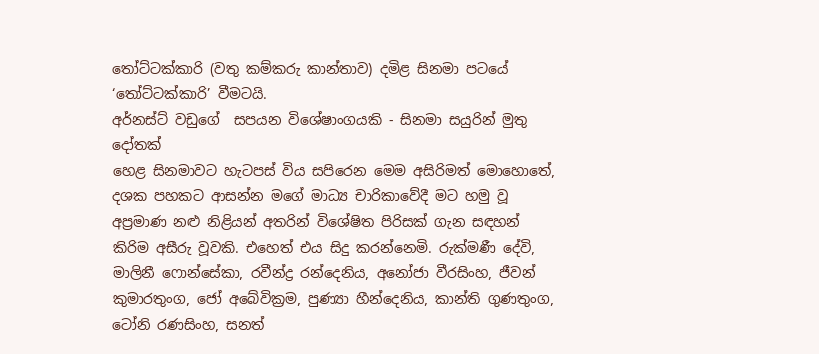තෝට්ටක්කාරි (වතු කම්කරු කාන්තාව) දමිළ සිනමා පටයේ ‘තෝට්ටක්කාරි’ වීමටයි.
අර්නස්ට් වඩුගේ  සපයන විශේෂාංගයකි - සිනමා සයුරින් මුතු දෝතක්
හෙළ සිනමාවට හැටපස් විය සපිරෙන මෙම අසිරිමත් මොහොතේ, දශක පහකට ආසන්න මගේ මාධ්‍ය චාරිකාවේදී මට හමු වූ අප්‍රමාණ නළු නිළියන් අතරින් විශේෂිත පිරිසක් ගැන සඳහන් කිරිම අසීරු වූවකි. එහෙත් එය සිදු කරන්නෙමි. රුක්මණී දේවි, මාලිනී ෆොන්සේකා, රවීන්ද්‍ර රන්දෙනිය, අනෝජා වීරසිංහ, ජීවන් කුමාරතුංග, ජෝ අබේවික්‍රම, පුණ්‍යා හීන්දෙනිය, කාන්ති ගුණතුංග, ටෝනි රණසිංහ, සනත්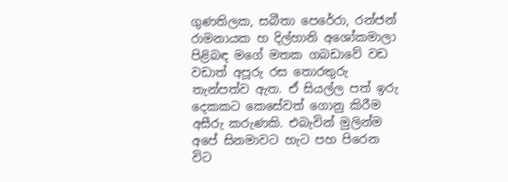ගුණතිලක, සබීතා පෙරේරා, රන්ජන් රාමනායක හ දිල්හානි අශෝකමාලා පිළිබඳ මගේ මතක ගබඩාවේ වඩ වඩාත් අපූරු රස තොරතුරු තැන්පත්ව ඇත. ඒ සියල්ල පත් ඉරු දෙකකට කෙසේවත් ගොනු කිරීම අසීරු කරුණකි. එබැවින් මුලින්ම අපේ සිනමාවට හැට පහ පිරෙන විට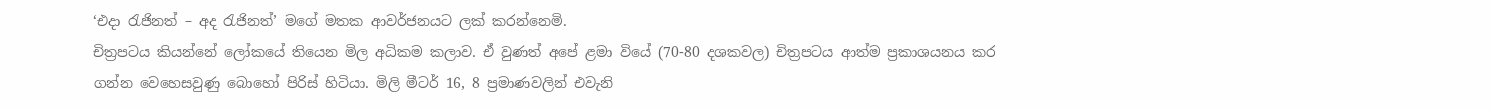‘එදා රැජිනත් – අද රැජිනත්’ මගේ මතක ආවර්ජනයට ලක් කරන්නෙමි.
චිත්‍රපටය කියන්නේ ලෝකයේ තියෙන මිල අධිකම කලාව. ඒ වුණත් අපේ ළමා වියේ (70-80 දශකවල) චිත්‍රපටය ආත්ම ප්‍රකාශයනය කර ගන්න වෙහෙසවුණු බොහෝ පිරිස් හිටියා. මිලි මීටර් 16, 8 ප්‍රමාණවලින් එවැනි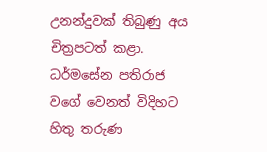උනන්දුවක් තිබුණු අය චිත්‍රපටත් කළා. ධර්මසේන පතිරාජ වගේ වෙනත් විදිහට හිතු තරුණ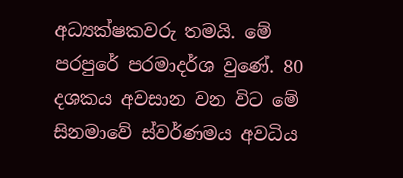අධ්‍යක්ෂකවරු තමයි. මේ පරපුරේ පරමාදර්ශ වුණේ. 80 දශකය අවසාන වන විට මේ සිනමාවේ ස්වර්ණමය අවධිය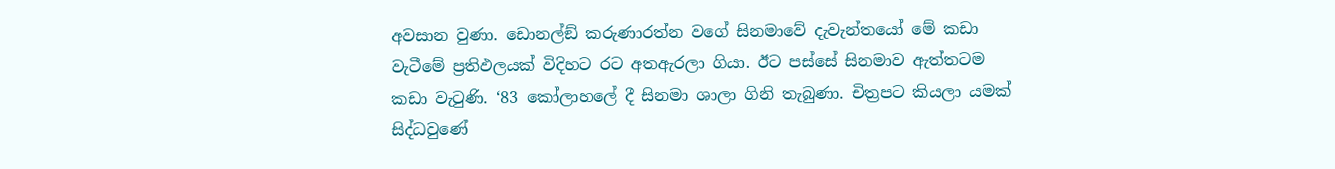අවසාන වුණා. ඩොනල්ඞ් කරුණාරත්න වගේ සිනමාවේ දැවැන්තයෝ මේ කඩා වැටීමේ ප්‍රතිඵලයක් විදිහට රට අතඇරලා ගියා. ඊට පස්සේ සිනමාව ඇත්තටම කඩා වැටුණි. ‘83 කෝලාහලේ දී සිනමා ශාලා ගිනි තැබුණා. චිත්‍රපට කියලා යමක් සිද්ධවුණේ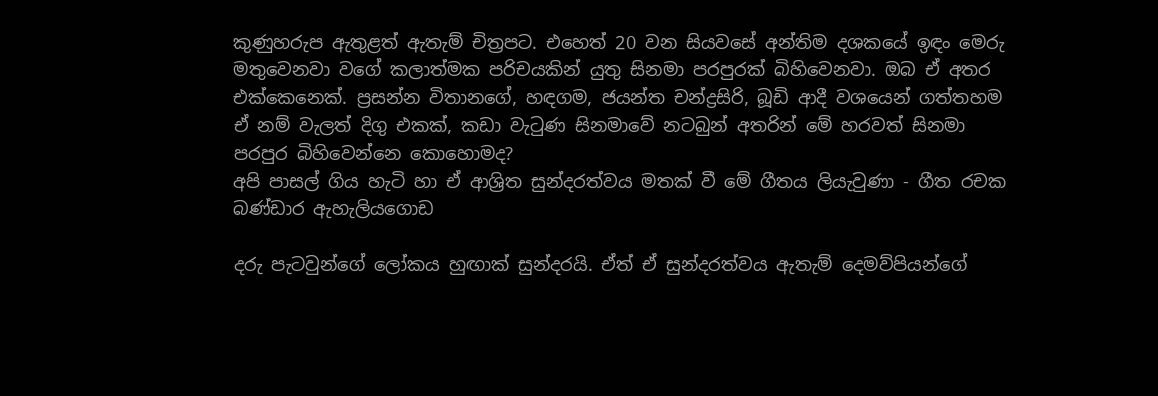කුණුහරුප ඇතුළත් ඇතැම් චිත්‍රපට. එහෙත් 20 වන සියවසේ අන්තිම දශකයේ ඉඳං මෙරු මතුවෙනවා වගේ කලාත්මක පරිචයකින් යුතු සිනමා පරපුරක් බිහිවෙනවා. ඔබ ඒ අතර එක්කෙනෙක්. ප්‍රසන්න විතානගේ, හඳගම, ජයන්ත චන්ද්‍රසිරි, බූඩි ආදී වශයෙන් ගත්තහම ඒ නම් වැලත් දිගු එකක්, කඩා වැටුණ සිනමාවේ නටබුන් අතරින් මේ හරවත් සිනමා පරපුර බිහිවෙන්නෙ කොහොමද?
අපි පාසල් ගිය හැටි හා ඒ ආශ්‍රිත සුන්දරත්වය මතක් වී මේ ගීතය ලියැවුණා - ගීත රචක බණ්ඩාර ඇහැලියගොඩ

දරු පැටවුන්ගේ ලෝකය හුඟාක් සුන්දරයි. ඒත් ඒ සුන්දරත්වය ඇතැම් දෙමව්පියන්ගේ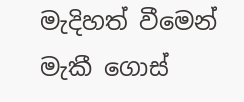මැදිහත් වීමෙන් මැකී ගොස්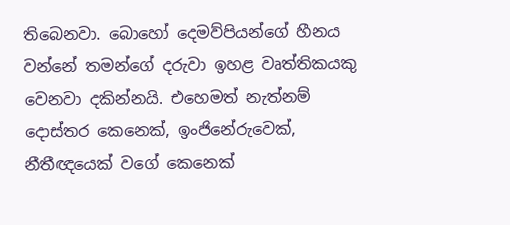තිබෙනවා. බොහෝ දෙමව්පියන්ගේ හීනය වන්නේ තමන්ගේ දරුවා ඉහළ වෘත්තිකයකු වෙනවා දකින්නයි. එහෙමත් නැත්නම් දොස්තර කෙනෙක්, ඉංජිනේරුවෙක්, නීතීඥයෙක් වගේ කෙනෙක්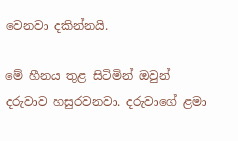වෙනවා දකින්නයි.

මේ හීනය තුළ සිටිමින් ඔවුන් දරුවාව හසුරවනවා. දරුවාගේ ළමා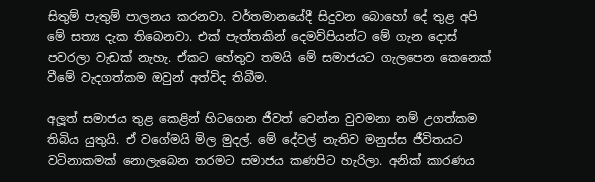සිතුම් පැතුම් පාලනය කරනවා. වර්තමානයේදී සිදුවන බොහෝ දේ තුළ අපි මේ සත්‍ය දැක තිබෙනවා. එක් පැත්තකින් දෙමව්පියන්ට මේ ගැන දොස් පවරලා වැඩක් නැහැ. ඒකට හේතුව තමයි මේ සමාජයට ගැලපෙන කෙනෙක් වීමේ වැදගත්කම ඔවුන් අත්විද තිබීම.

අලූත් සමාජය තුළ කෙළින් හිටගෙන ජීවත් වෙන්න වුවමනා නම් උගත්කම තිබිය යුතුයි. ඒ වගේමයි මිල මුදල්. මේ දේවල් නැතිව මනුස්ස ජීවිතයට වටිනාකමක් නොලැබෙන තරමට සමාජය කණපිට හැරිලා. අනික් කාරණය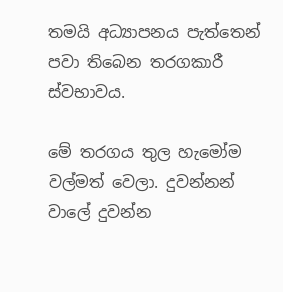තමයි අධ්‍යාපනය පැත්තෙන් පවා තිබෙන තරගකාරී ස්වභාවය.

මේ තරගය තුල හැමෝම වල්මත් වෙලා. දුවන්නන් වාලේ දුවන්න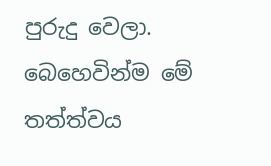පුරුදු වෙලා. බෙහෙවින්ම මේ තත්ත්වය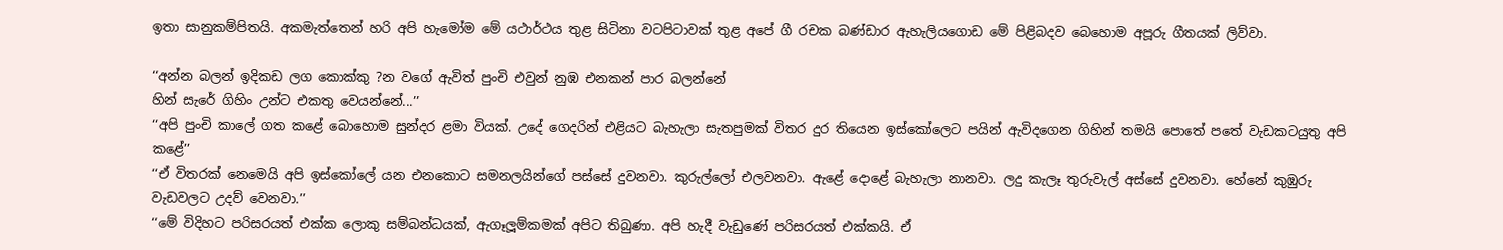ඉතා සානුකම්පිතයි. අකමැත්තෙන් හරි අපි හැමෝම මේ යථාර්ථය තුළ සිටිනා වටපිටාවක් තුළ අපේ ගී රචක බණ්ඩාර ඇහැලියගොඩ මේ පිළිබදව බෙහොම අපූරු ගීතයක් ලිව්වා.

‘‘අන්න බලන් ඉදිකඩ ලග කොක්කු ?න වගේ ඇවිත් පුංචි එවුන් නුඹ එනකන් පාර බලන්නේ
හින් සැරේ ගිහිං උන්ට එකතු වෙයන්නේ...’’
‘‘අපි පුංචි කාලේ ගත කළේ බොහොම සුන්දර ළමා වියක්. උදේ ගෙදරින් එළියට බැහැලා සැතපුමක් විතර දුර තියෙන ඉස්කෝලෙට පයින් ඇවිදගෙන ගිහින් තමයි පොතේ පතේ වැඩකටයුතු අපි කළේ’’
‘‘ඒ විතරක් නෙමෙයි අපි ඉස්කෝලේ යන එනකොට සමනලයින්ගේ පස්සේ දුවනවා. කුරුල්ලෝ එලවනවා. ඇළේ දොළේ බැහැලා නානවා. ලදු කැලෑ තුරුවැල් අස්සේ දුවනවා. හේනේ කුඹුරු වැඩවලට උදව් වෙනවා.’’
‘‘මේ විදිහට පරිසරයත් එක්ක ලොකු සම්බන්ධයක්, ඇගෑලූම්කමක් අපිට තිබුණා. අපි හැදී වැඩුණේ පරිසරයත් එක්කයි. ඒ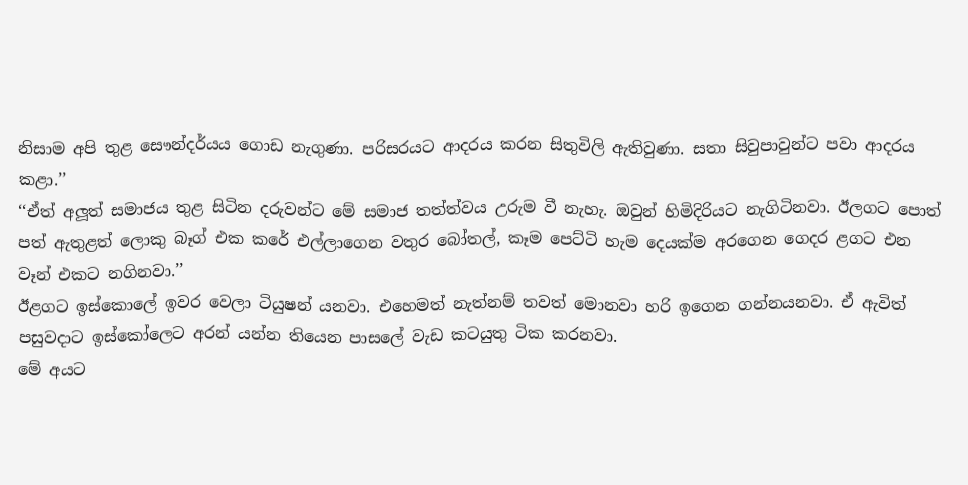නිසාම අපි තුළ සෞන්දර්යය ගොඩ නැගුණා. පරිසරයට ආදරය කරන සිතුවිලි ඇතිවුණා. සතා සිවුපාවුන්ට පවා ආදරය කළා.’’
‘‘ඒත් අලූත් සමාජය තුළ සිටින දරුවන්ට මේ සමාජ තත්ත්වය උරුම වී නැහැ. ඔවුන් හිමිදිරියට නැගිටිනවා. ඊලගට පොත් පත් ඇතුළත් ලොකු බෑග් එක කරේ එල්ලාගෙන වතුර බෝතල්, කෑම පෙට්ටි හැම දෙයක්ම අරගෙන ගෙදර ළගට එන වෑන් එකට නගිනවා.’’
ඊළගට ඉස්කොලේ ඉවර වෙලා ටියුෂන් යනවා. එහෙමත් නැත්නම් තවත් මොනවා හරි ඉගෙන ගන්නයනවා. ඒ ඇවිත් පසුවදාට ඉස්කෝලෙට අරන් යන්න තියෙන පාසලේ වැඩ කටයුතු ටික කරනවා.
මේ අයට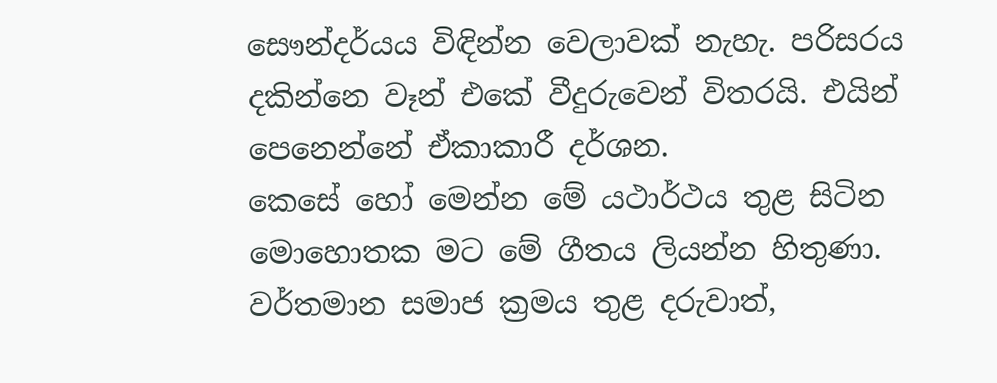සෞන්දර්යය විඳින්න වෙලාවක් නැහැ. පරිසරය දකින්නෙ වෑන් එකේ වීදුරුවෙන් විතරයි. එයින් පෙනෙන්නේ ඒකාකාරී දර්ශන.
කෙසේ හෝ මෙන්න මේ යථාර්ථය තුළ සිටින මොහොතක මට මේ ගීතය ලියන්න හිතුණා. වර්තමාන සමාජ ක්‍රමය තුළ දරුවාත්,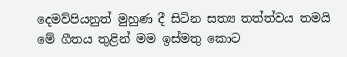දෙමව්පියනුත් මුහුණ දී සිටින සත්‍ය තත්ත්වය තමයි මේ ගීතය තුළින් මම ඉස්මතු කොට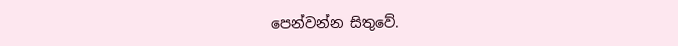පෙන්වන්න සිතුවේ.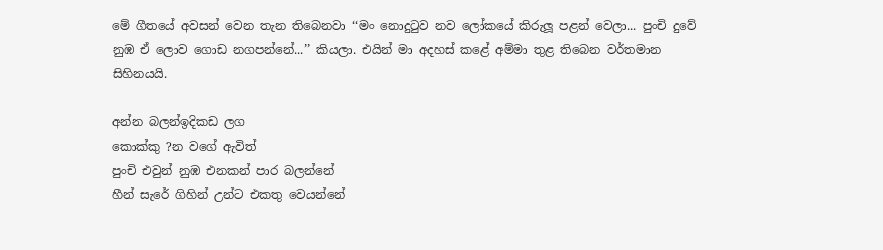මේ ගීතයේ අවසන් වෙන තැන තිබෙනවා ‘‘මං නොදුටුව නව ලෝකයේ කිරුලූ පළන් වෙලා... පුංචි දුවේ නුඹ ඒ ලොව ගොඩ නගපන්නේ...’’ කියලා. එයින් මා අදහස් කළේ අම්මා තුළ තිබෙන වර්තමාන සිහිනයයි.

අන්න බලන්ඉදිකඩ ලග
කොක්කු ?න වගේ ඇවිත්
පුංචි එවුන් නුඹ එනකන් පාර බලන්නේ
හීන් සැරේ ගිහින් උන්ට එකතු වෙයන්නේ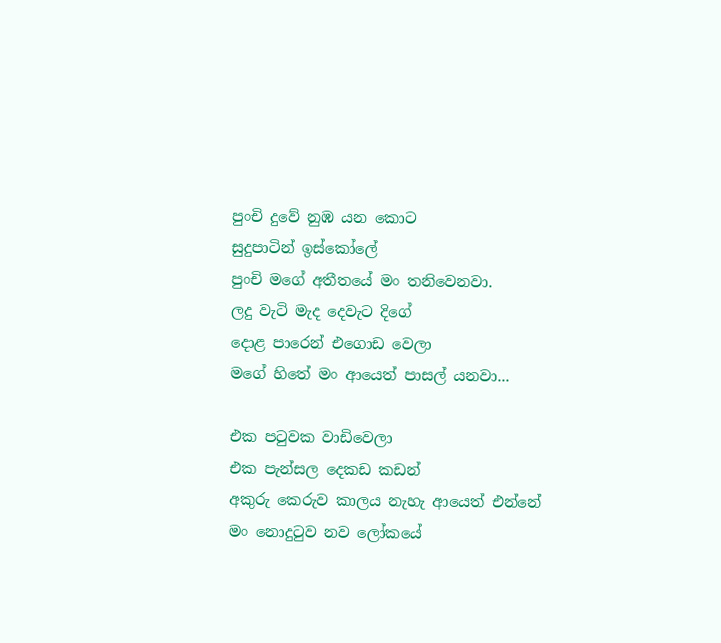පුංචි දුවේ නුඹ යන කොට
සුදුපාටින් ඉස්කෝලේ
පුංචි මගේ අතීතයේ මං තනිවෙනවා.
ලදු වැටි මැද දෙවැට දිගේ
දොළ පාරෙන් එගොඩ වෙලා
මගේ හිතේ මං ආයෙත් පාසල් යනවා...

එක පටුවක වාඩිවෙලා
එක පැන්සල දෙකඩ කඩන්
අකුරු කෙරුව කාලය නැහැ ආයෙත් එන්නේ
මං නොදුටුව නව ලෝකයේ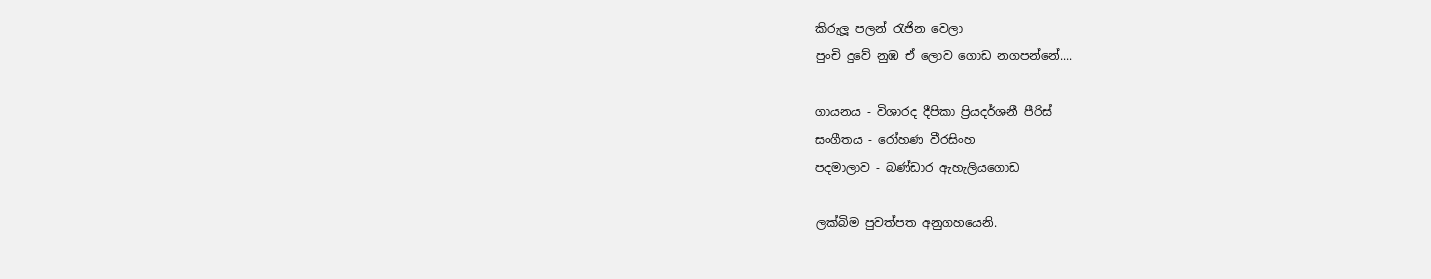කිරුලූ පලන් රැජින වෙලා
පුංචි දුවේ නුඹ ඒ ලොව ගොඩ නගපන්නේ....

ගායනය - විශාරද දීපිකා ප්‍රියදර්ශනී පීරිස්
සංගීතය - රෝහණ වීරසිංහ
පදමාලාව - බණ්ඩාර ඇහැලියගොඩ

ලක්බිම පුවත්පත අනුගහයෙනි.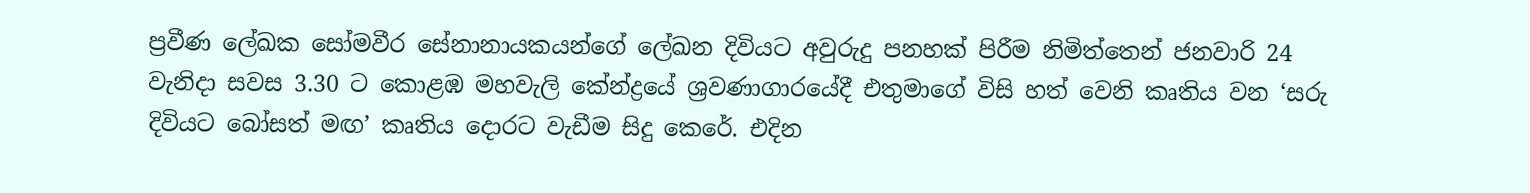ප්‍රවීණ ලේඛක සෝමවීර සේනානායකයන්ගේ ලේඛන දිවියට අවුරුදු පනහක් පිරීම නිමිත්තෙන් ජනවාරි 24 වැනිදා සවස 3.30 ට කොළඹ මහවැලි කේන්ද්‍රයේ ශ්‍රවණාගාරයේදී එතුමාගේ විසි හත් වෙනි කෘතිය වන ‘සරු දිවියට බෝසත් මඟ’ කෘතිය දොරට වැඩීම සිදු කෙරේ. එදින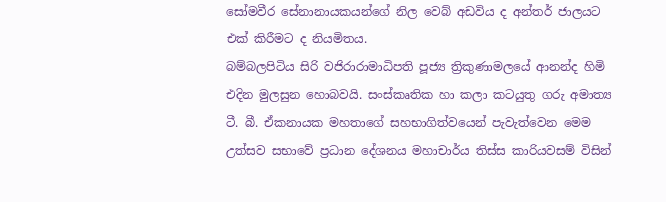සෝමවීර සේනානායකයන්ගේ නිල වෙබ් අඩවිය ද අන්තර් ජාලයට එක් කිරීමට ද නියමිතය.
බම්බලපිටිය සිරි වජිරාරාමාධිපති පූජ්‍ය ත්‍රිකුණාමලයේ ආනන්ද හිමි එදින මුලසුන හොබවයි. සංස්කෘතික හා කලා කටයුතු ගරු අමාත්‍ය ටී. බී. ඒකනායක මහතාගේ සහභාගිත්වයෙන් පැවැත්වෙන මෙම උත්සව සභාවේ ප්‍රධාන දේශනය මහාචාර්ය තිස්ස කාරියවසම් විසින්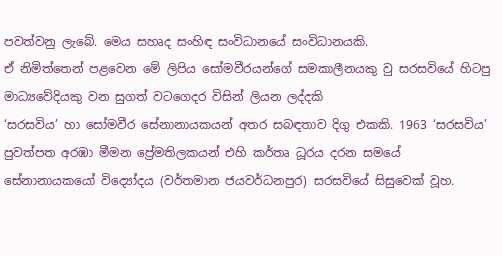පවත්වනු ලැබේ. මෙය සහෘද සංහිඳ සංවිධානයේ සංවිධානයකි.
ඒ නිමිත්තෙන් පළවෙන මේ ලිපිය සෝමවීරයන්ගේ සමකාලීනයකු වු සරසවියේ හිටපු මාධ්‍යවේදියකු වන සුගත් වටගෙදර විසින් ලියන ලද්දකි
‘සරසවිය’ හා සෝමවීර සේනානායකයන් අතර සබඳතාව දිගු එකකි. 1963 ‘සරසවිය’ පුවත්පත අරඹා මීමන ප්‍රේමතිලකයන් එහි කර්තෘ ධූරය දරන සමයේ සේනානායකයෝ විද්‍යෝදය (වර්තමාන ජයවර්ධනපුර) සරසවියේ සිසුවෙක් වූහ.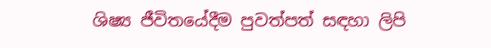ශිෂ්‍ය ජීවිතයේදීම පුවත්පත් සඳහා ලිපි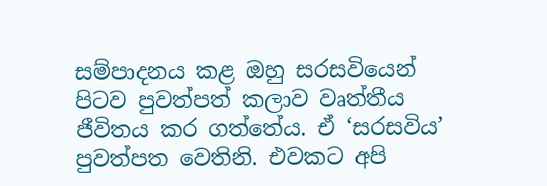සම්පාදනය කළ ඔහු සරසවියෙන් පිටව පුවත්පත් කලාව වෘත්තීය ජීවිතය කර ගත්තේය. ඒ ‘සරසවිය’ පුවත්පත වෙතිනි. එවකට අපි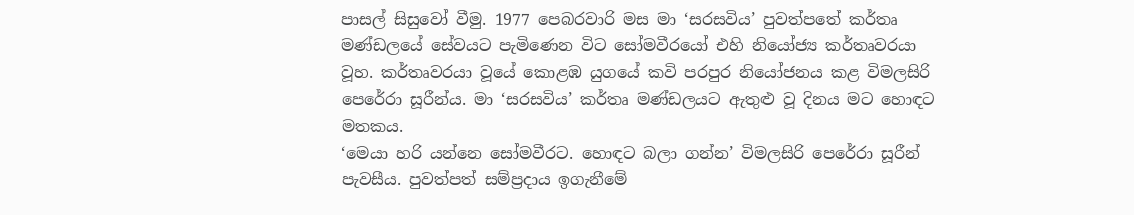පාසල් සිසුවෝ වීමු. 1977 පෙබරවාරි මස මා ‘සරසවිය’ පුවත්පතේ කර්තෘ මණ්ඩලයේ සේවයට පැමිණෙන විට සෝමවීරයෝ එහි නියෝජ්‍ය කර්තෘවරයා වූහ. කර්තෘවරයා වූයේ කොළඹ යුගයේ කවි පරපුර නියෝජනය කළ විමලසිරි පෙරේරා සූරීන්ය. මා ‘සරසවිය’ කර්තෘ මණ්ඩලයට ඇතුළු වූ දිනය මට හොඳට මතකය.
‘මෙයා හරි යන්නෙ සෝමවීරට. හොඳට බලා ගන්න’ විමලසිරි පෙරේරා සූරීන් පැවසීය. පුවත්පත් සම්ප්‍රදාය ඉගැනීමේ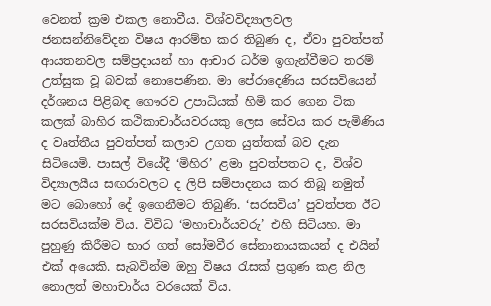වෙනත් ක්‍රම එකල නොවීය. විශ්වවිද්‍යාලවල ජනසන්නිවේදන විෂය ආරම්භ කර තිබුණ ද, ඒවා පුවත්පත් ආයතනවල සම්ප්‍රදායන් හා ආචාර ධර්ම ඉගැන්වීමට තරම් උත්සුක වූ බවක් නොපෙණින. මා පේරාදෙණිය සරසවියෙන් දර්ශනය පිළිබඳ ගෞරව උපාධියක් හිමි කර ගෙන ටික කලක් බාහිර කථිකාචාර්යවරයකු ලෙස සේවය කර පැමිණිය ද වෘත්තීය පුවත්පත් කලාව උගත යුත්තක් බව දැන සිටියෙමි. පාසල් වියේදී ‘මිහිර’ ළමා පුවත්පතට ද, විශ්ව විද්‍යාලයීය සඟරාවලට ද ලිපි සම්පාදනය කර තිබූ නමුත් මට බොහෝ දේ ඉගෙනීමට තිබුණි. ‘සරසවිය’ පුවත්පත ඊට සරසවියක්ම විය. විවිධ ‘මහාචාර්යවරු’ එහි සිටියහ. මා පුහුණු කිරීමට භාර ගත් සෝමවීර සේනානායකයන් ද එයින් එක් අයෙකි. සැබවින්ම ඔහු විෂය රැසක් ප්‍රගුණ කළ නිල නොලත් මහාචාර්ය වරයෙක් විය.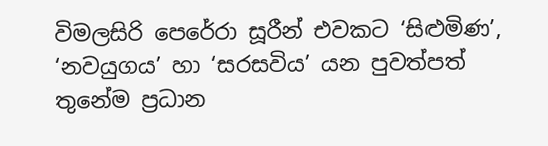විමලසිරි පෙරේරා සූරීන් එවකට ‘සිළුමිණ’, ‘නවයුගය’ හා ‘සරසවිය’ යන පුවත්පත් තුනේම ප්‍රධාන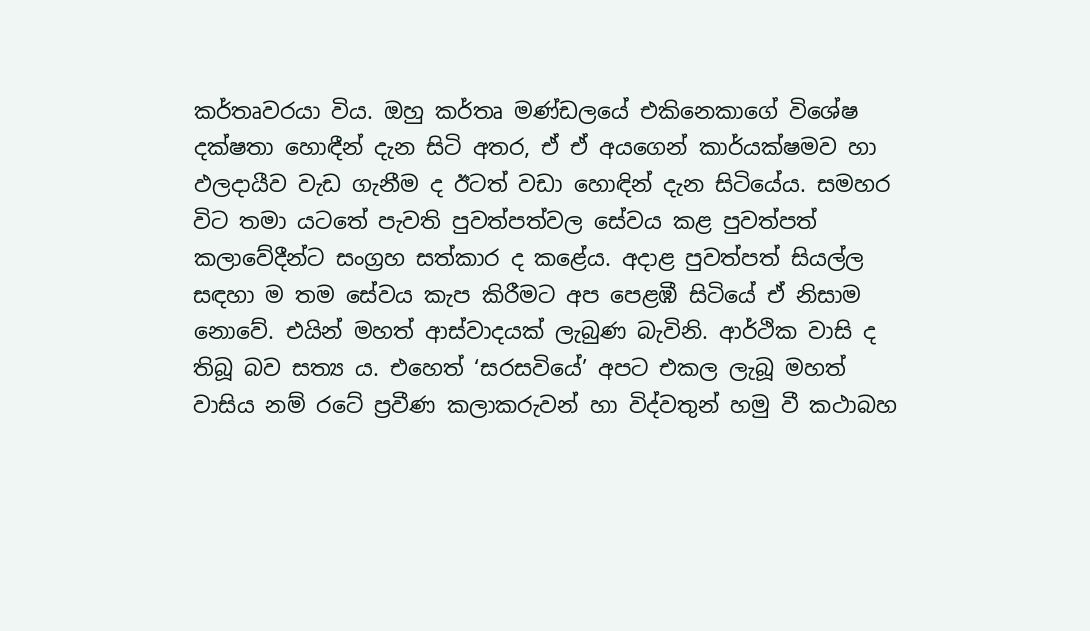කර්තෘවරයා විය. ඔහු කර්තෘ මණ්ඩලයේ එකිනෙකාගේ විශේෂ දක්ෂතා හොඳීන් දැන සිටි අතර, ඒ ඒ අයගෙන් කාර්යක්ෂමව හා ඵලදායීව වැඩ ගැනීම ද ඊටත් වඩා හොඳින් දැන සිටියේය. සමහර විට තමා යටතේ පැවති පුවත්පත්වල සේවය කළ පුවත්පත් කලාවේදීන්ට සංග්‍රහ සත්කාර ද කළේය. අදාළ පුවත්පත් සියල්ල සඳහා ම තම සේවය කැප කිරීමට අප පෙළඹී සිටියේ ඒ නිසාම නොවේ. එයින් මහත් ආස්වාදයක් ලැබුණ බැවිනි. ආර්ථික වාසි ද තිබූ බව සත්‍ය ය. එහෙත් ‘සරසවියේ’ අපට එකල ලැබූ මහත් වාසිය නම් රටේ ප්‍රවීණ කලාකරුවන් හා විද්වතුන් හමු වී කථාබහ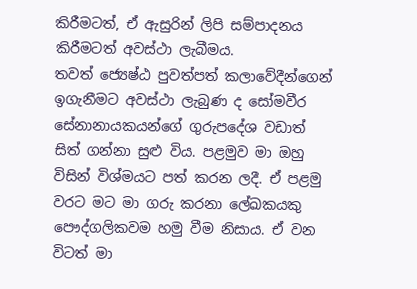කිරීමටත්, ඒ ඇසුරින් ලිපි සම්පාදනය කිරීමටත් අවස්ථා ලැබීමය.
තවත් ජ්‍යෙෂ්ඨ පුවත්පත් කලාවේදීන්ගෙන් ඉගැනීමට අවස්ථා ලැබුණ ද සෝමවීර සේනානායකයන්ගේ ගුරුපදේශ වඩාත් සිත් ගන්නා සුළු විය. පළමුව මා ඔහු විසින් විශ්මයට පත් කරන ලදී. ඒ පළමු වරට මට මා ගරු කරනා ලේඛකයකු පෞද්ගලිකවම හමු වීම නිසාය. ඒ වන විටත් මා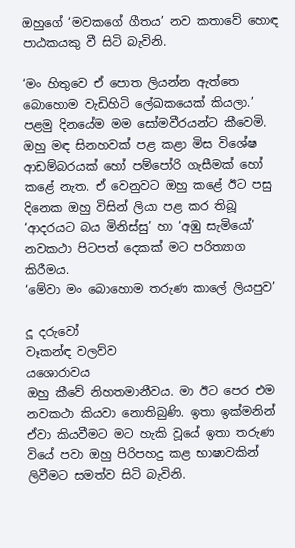ඔහුගේ ‘මවකගේ ගීතය’ නව කතාවේ හොඳ පාඨකයකු වී සිටි බැවිනි.

‘මං හිතුවෙ ඒ පොත ලියන්න ඇත්තෙ බොහොම වැඩිහිටි ලේඛකයෙක් කියලා.’
පළමු දිනයේම මම සෝමවීරයන්ට කීවෙමි. ඔහු මඳ සිනහවක් පළ කළා මිස විශේෂ ආඩම්බරයක් හෝ පම්පෝරි ගැසීමක් හෝ කළේ නැත. ඒ වෙනුවට ඔහු කළේ ඊට පසු දිනෙක ඔහු විසින් ලියා පළ කර තිබූ ‘ආදරයට බය මිනිස්සු’ හා ‘අඹු සැමියෝ’ නවකථා පිටපත් දෙකක් මට පරිත්‍යාග කිරීමය.
‘මේවා මං බොහොම තරුණ කාලේ ලියපුව’

දූ දරුවෝ
වෑකන්ඳ වලව්ව
යශොරාවය
ඔහු කීවේ නිහතමානීවය. මා ඊට පෙර එම නවකථා කියවා නොතිබුණි. ඉතා ඉක්මනින් ඒවා කියවීමට මට හැකි වූයේ ඉතා තරුණ වියේ පවා ඔහු පිරිපහදු කළ භාෂාවකින් ලිවීමට සමත්ව සිටි බැවිනි.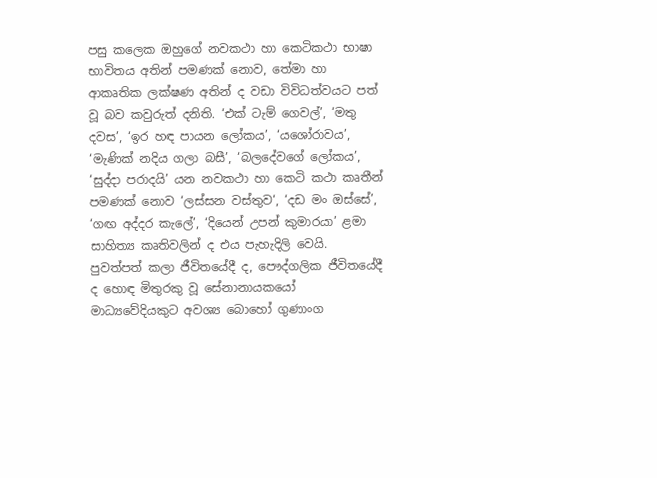පසු කලෙක ඔහුගේ නවකථා හා කෙටිකථා භාෂා භාවිතය අතින් පමණක් නොව, තේමා හා ආකෘතික ලක්ෂණ අතින් ද වඩා විවිධත්වයට පත් වූ බව කවුරුත් දනිති. ‘එක් ටැම් ගෙවල්’, ‘මතු දවස’, ‘ඉර හඳ පායන ලෝකය’, ‘යශෝරාවය’, ‘මැණික් නදිය ගලා බසී’, ‘බලදේවගේ ලෝකය’, ‘සුද්දා පරාදයි’ යන නවකථා හා කෙටි කථා කෘතීන් පමණක් නොව ‘ලස්සන වස්තුව‘, ‘දඩ මං ඔස්සේ’, ‘ගඟ අද්දර කැලේ’, ‘දියෙන් උපන් කුමාරයා’ ළමා සාහිත්‍ය කෘතිවලින් ද එය පැහැදිලි වෙයි.
පුවත්පත් කලා ජීවිතයේදී ද, පෞද්ගලික ජීවිතයේදී ද හොඳ මිතුරකු වූ සේනානායකයෝ මාධ්‍යවේදියකුට අවශ්‍ය බොහෝ ගුණාංග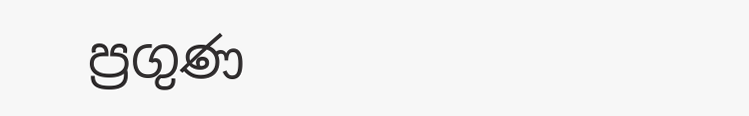ප්‍රගුණ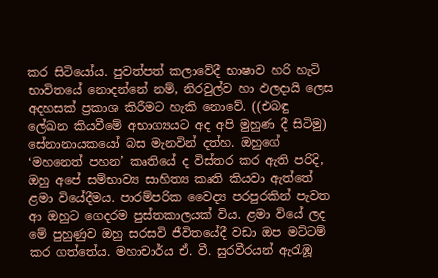කර සිටියෝය. පුවත්පත් කලාවේදී භාෂාව හරි හැටි භාවිතයේ නොදන්නේ නම්, නිරවුල්ව හා ඵලදායි ලෙස අදහසක් ප්‍රකාශ කිරීමට හැකි නොවේ. ((එබඳු ලේඛන කියවීමේ අභාග්‍යයට අද අපි මුහුණ දී සිටිමු) සේනානායකයෝ බස මැනවින් දත්හ. ඔහුගේ ‘මහනෙත් පහන’ කෘතියේ ද විස්තර කර ඇති පරිදි, ඔහු අපේ සම්භාව්‍ය සාහිත්‍ය කෘති කියවා ඇත්තේ ළමා වියේදීමය. පාරම්පරික වෛද්‍ය පරපුරකින් පැවත ආ ඔහුට ගෙදරම පුස්තකාලයක් විය. ළමා වියේ ලද මේ පුහුණුව ඔහු සරසවි ජීවිතයේදී වඩා ඔප මට්ටම් කර ගත්තේය. මහාචාර්ය ඒ. වී. සුරවීරයන් ඇරැඹූ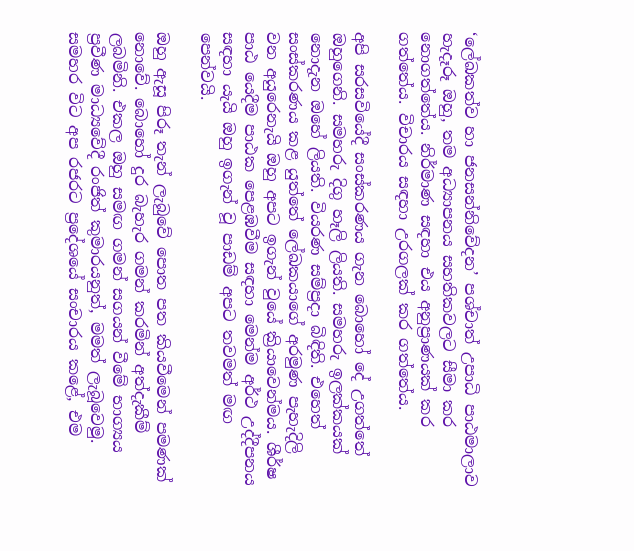‘ලේඛකත්ව හා ජනසන්නිවේදන’ පශ්චාත් උපාධි පාඨමාලාව හැදෑරූ ඔහු, තම අධ්‍යාපනය සහතිකවලට සීමා කර නොගත්තේය. නිර්මාණ සඳහා එය අනුප්‍රාණයක් කර ගත්තේය. විචාරය සඳහා උරගලක් කර ගත්තේය.

අපි සරසවියේදී සංස්කරණය ගැන බොහෝ දේ උගත්තේ ඔහුගෙනි. සමහරු දිගු හෑලි ලියති. සමහරු ඉලක්කයක් නොදැන ඔහේ ලියති. වියරණ සම්ප්‍රදා බිඳිති. එහෙත් සංස්කරණය කළ යුත්තේ ලේඛකයාගේ අරමුණ පැහැදිලි වන අයුරෙනැයි ඔහු අපට ඉගැන් වුයේ ක්‍රියාවෙන්මය. ශීර්ෂ පාඨ යෙදීම පාඨක පෙළඹවීම සඳහා මෙන්ම අර්ථ උද්දීපනය සඳහා යැයි ඔහු ඉගැන් වූ පාඩම් අපට තවමත් මඟ පෙන්වයි.

ඔහු ඇසූ පිරූ තැන් ලැබුවේ පොත පත කියවීමෙන් පමණක් නොවේ. බොහෝ දුර බැහැර ගමන් කරමින් අත්දැකීම් ලබමිනි. එකල ඔහු සමඟ ගමන් සගයන් වීමේ භාග්‍යය ප්‍රවීණ මාධ්‍යවේදී රංජිත් කුමාරයනුත්, මමත් ලැබූවෙමු. සමහර විට අප රජරට ප්‍රදේශයේ සංචාරය කළේ, එම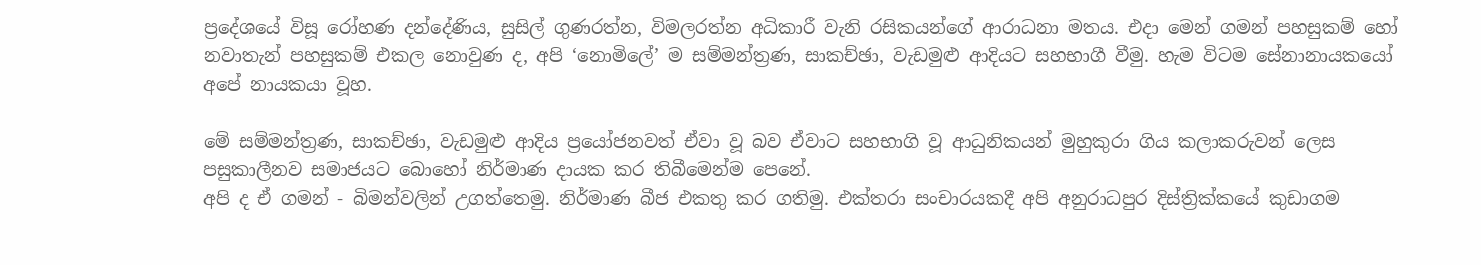ප්‍රදේශයේ විසූ රෝහණ දන්දේණිය, සුසිල් ගුණරත්න, විමලරත්න අධිකාරී වැනි රසිකයන්ගේ ආරාධනා මතය. එදා මෙන් ගමන් පහසුකම් හෝ නවාතැන් පහසුකම් එකල නොවුණ ද, අපි ‘නොමිලේ’ ම සම්මන්ත්‍රණ, සාකච්ඡා, වැඩමුළු ආදියට සහභාගී වීමු. හැම විටම සේනානායකයෝ අපේ නායකයා වූහ.

මේ සම්මන්ත්‍රණ, සාකච්ඡා, වැඩමුළු ආදිය ප්‍රයෝජනවත් ඒවා වූ බව ඒවාට සහභාගි වූ ආධුනිකයන් මුහුකුරා ගිය කලාකරුවන් ලෙස පසුකාලීනව සමාජයට බොහෝ නිර්මාණ දායක කර තිබීමෙන්ම පෙනේ.
අපි ද ඒ ගමන් - බිමන්වලින් උගත්තෙමු. නිර්මාණ බීජ එකතු කර ගතිමු. එක්තරා සංචාරයකදී අපි අනුරාධපුර දිස්ත්‍රික්කයේ කුඩාගම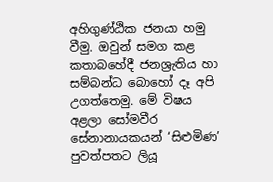අහිගුණ්ඨික ජනයා හමු වීමු. ඔවුන් සමග කළ කතාබහේදී ජනශ්‍රැතිය හා සම්බන්ධ බොහෝ දෑ අපි උගත්තෙමු. මේ විෂය අළලා සෝමවීර සේනානායකයන් ‘සිළුමිණ’ පුවත්පතට ලියූ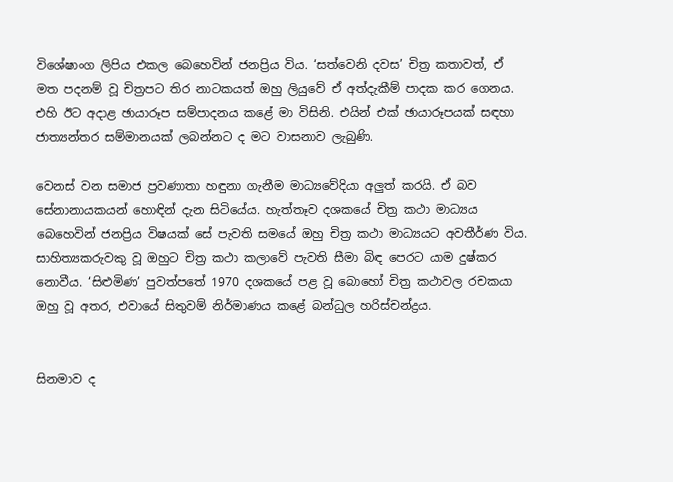විශේෂාංග ලිපිය එකල බෙහෙවින් ජනප්‍රිය විය. ‘සත්වෙනි දවස’ චිත්‍ර කතාවත්, ඒ මත පදනම් වූ චිත්‍රපට තිර නාටකයත් ඔහු ලියුවේ ඒ අත්දැකීම් පාදක කර ගෙනය. එහි ඊට අදාළ ඡායාරූප සම්පාදනය කළේ මා විසිනි. එයින් එක් ඡායාරූපයක් සඳහා ජාත්‍යන්තර සම්මානයක් ලබන්නට ද මට වාසනාව ලැබුණි.

වෙනස් වන සමාජ ප්‍රවණාතා හඳුනා ගැනීම මාධ්‍යවේදියා අලුත් කරයි. ඒ බව සේනානායකයන් හොඳින් දැන සිටියේය. හැත්තෑව දශකයේ චිත්‍ර කථා මාධ්‍යය බෙහෙවින් ජනප්‍රිය විෂයක් සේ පැවති සමයේ ඔහු චිත්‍ර කථා මාධ්‍යයට අවතීර්ණ විය. සාහිත්‍යකරුවකු වූ ඔහුට චිත්‍ර කථා කලාවේ පැවති සීමා බිඳ පෙරට යාම දුෂ්කර නොවීය. ‘සිළුමිණ’ පුවත්පතේ 1970 දශකයේ පළ වූ බොහෝ චිත්‍ර කථාවල රචකයා ඔහු වූ අතර, එවායේ සිතුවම් නිර්මාණය කළේ බන්ධුල හරිස්චන්ද්‍රය.


සිනමාව ද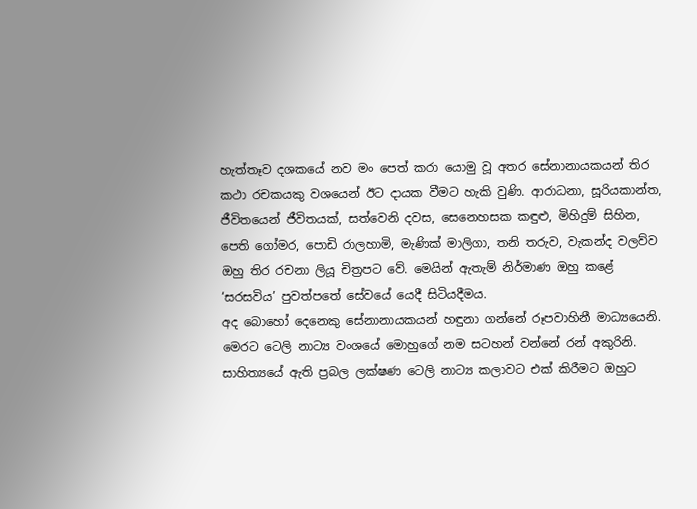හැත්තෑව දශකයේ නව මං පෙත් කරා යොමු වූ අතර සේනානායකයන් තිර කථා රචකයකු වශයෙන් ඊට දායක වීමට හැකි වුණි. ආරාධනා, සූරියකාන්ත, ජීවිතයෙන් ජීවිතයක්, සත්වෙනි දවස, සෙනෙහසක කඳුළු, මිහිදුම් සිහින, පෙති ගෝමර, පොඩි රාලහාමි, මැණික් මාලිගා, තනි තරුව, වැකන්ද වලව්ව ඔහු තිර රචනා ලියූ චිත්‍රපට වේ. මෙයින් ඇතැම් නිර්මාණ ඔහු කළේ ‘සරසවිය’ පුවත්පතේ සේවයේ යෙදී සිටියදීමය.
අද බොහෝ දෙනෙකු සේනානායකයන් හඳුනා ගන්නේ රූපවාහිනී මාධ්‍යයෙනි. මෙරට ටෙලි නාට්‍ය වංශයේ මොහුගේ නම සටහන් වන්නේ රන් අකුරිනි. සාහිත්‍යයේ ඇති ප්‍රබල ලක්ෂණ ටෙලි නාට්‍ය කලාවට එක් කිරීමට ඔහුට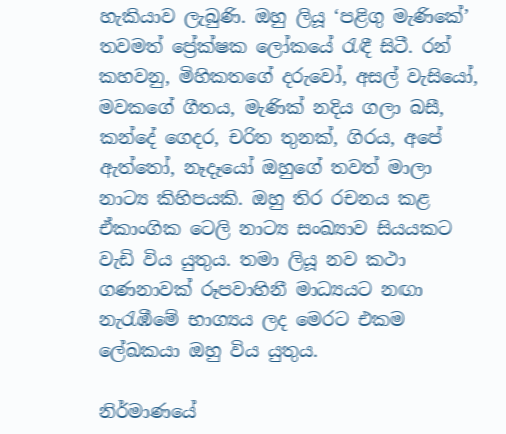හැකියාව ලැබුණි. ඔහු ලියූ ‘පළිගු මැණිකේ’ තවමත් ප්‍රේක්ෂක ලෝකයේ රැඳී සිටී. රන් කහවනු, මිහිකතගේ දරුවෝ, අසල් වැසියෝ, මවකගේ ගීතය, මැණික් නදිය ගලා බසී, කන්දේ ගෙදර, චරිත තුනක්, ගිරය, අපේ ඇත්තෝ, නෑදෑයෝ ඔහුගේ තවත් මාලා නාට්‍ය කිහිපයකි. ඔහු තිර රචනය කළ ඒකාංගික ටෙලි නාට්‍ය සංඛ්‍යාව සියයකට වැඩි විය යුතුය. තමා ලියූ නව කථා ගණනාවක් රූපවාහිනී මාධ්‍යයට නඟා නැරැඹීමේ භාග්‍යය ලද මෙරට එකම ලේඛකයා ඔහු විය යුතුය.

නිර්මාණයේ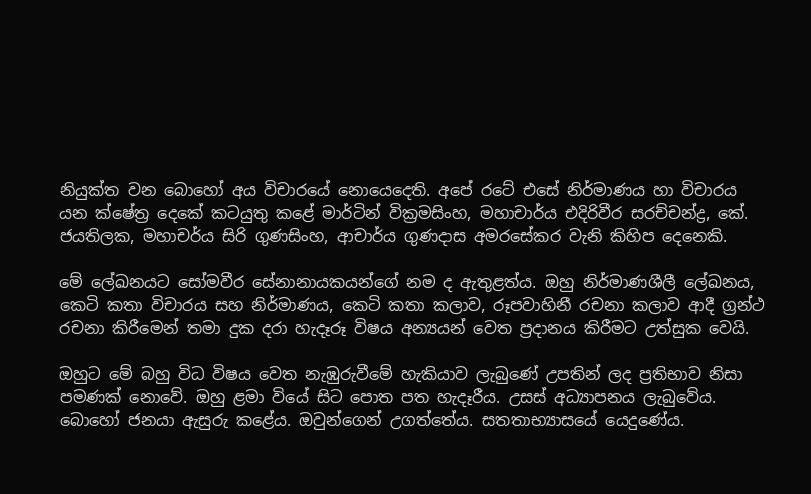නියුක්ත වන බොහෝ අය විචාරයේ නොයෙදෙති. අපේ රටේ එසේ නිර්මාණය හා විචාරය යන ක්ෂේත්‍ර දෙකේ කටයුතු කළේ මාර්ටින් වික්‍රමසිංහ, මහාචාර්ය එදිරිවීර සරච්චන්ද්‍ර, කේ. ජයතිලක, මහාචර්ය සිරි ගුණසිංහ, ආචාර්ය ගුණදාස අමරසේකර වැනි කිහිප දෙනෙකි.

මේ ලේඛනයට සෝමවීර සේනානායකයන්ගේ නම ද ඇතුළත්ය. ඔහු නිර්මාණශීලී ලේඛනය, කෙටි කතා විචාරය සහ නිර්මාණය, කෙටි කතා කලාව, රූපවාහිනී රචනා කලාව ආදී ග්‍රන්ථ රචනා කිරීමෙන් තමා දුක දරා හැදෑරූ විෂය අන්‍යයන් වෙත ප්‍රදානය කිරීමට උත්සුක වෙයි.

ඔහුට මේ බහු විධ විෂය වෙත නැඹුරුවීමේ හැකියාව ලැබුණේ උපතින් ලද ප්‍රතිභාව නිසා පමණක් නොවේ. ඔහු ළමා වියේ සිට පොත පත හැදෑරීය. උසස් අධ්‍යාපනය ලැබුවේය. බොහෝ ජනයා ඇසුරු කළේය. ඔවුන්ගෙන් උගත්තේය. සතතාභ්‍යාසයේ යෙදුණේය.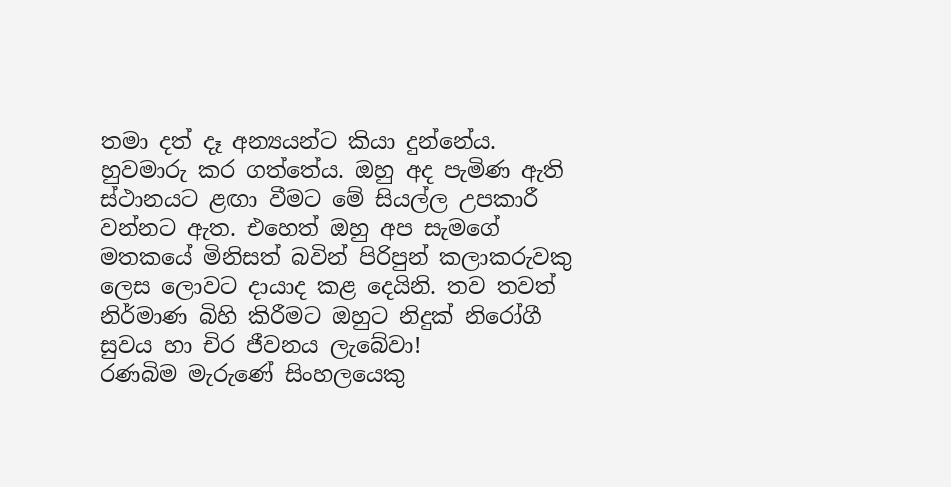තමා දත් දෑ අන්‍යයන්ට කියා දුන්නේය. හුවමාරු කර ගත්තේය. ඔහු අද පැමිණ ඇති ස්ථානයට ළඟා වීමට මේ සියල්ල උපකාරී වන්නට ඇත. එහෙත් ඔහු අප සැමගේ මතකයේ මිනිසත් බවින් පිරිපුන් කලාකරුවකු ලෙස ලොවට දායාද කළ දෙයිනි. තව තවත් නිර්මාණ බිහි කිරීමට ඔහුට නිදුක් නිරෝගී සුවය හා චිර ජීවනය ලැබේවා!
රණබිම මැරුණේ සිංහලයෙකු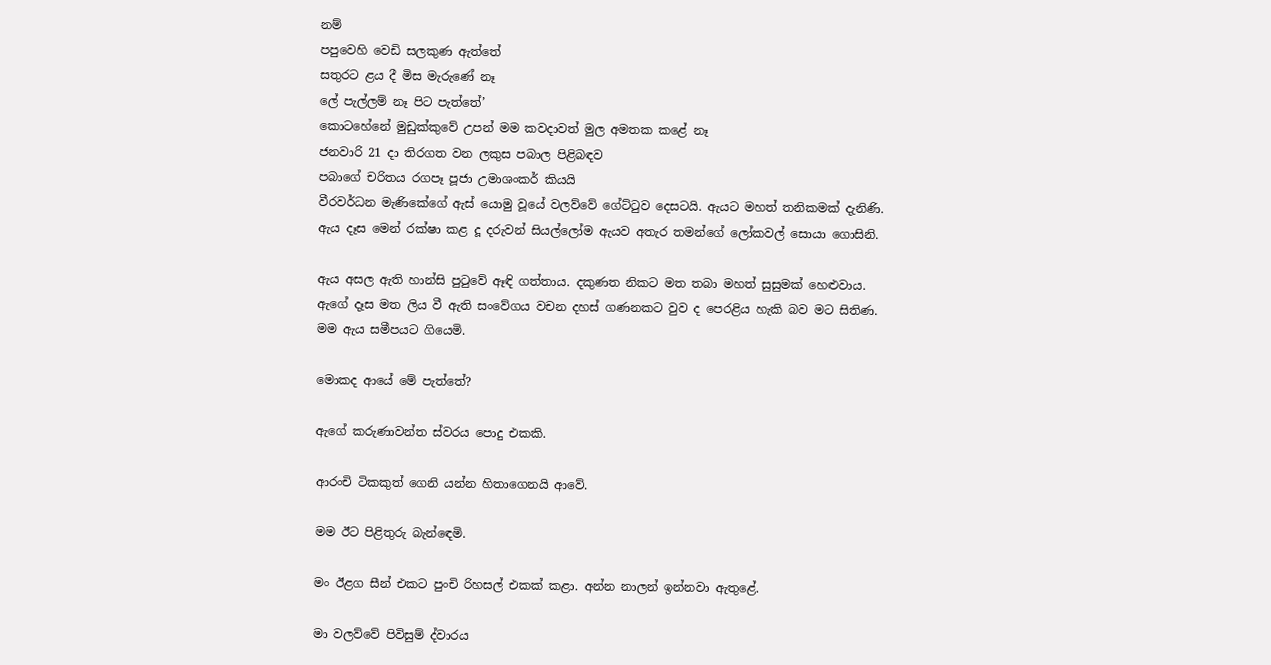නම්
පපුවෙහි වෙඩි සලකුණ ඇත්තේ
සතුරට ළය දී මිස මැරුණේ නෑ
ලේ පැල්ලම් නෑ පිට පැත්තේ’
කොටහේනේ මුඩුක්කුවේ උපන් මම කවදාවත් මුල අමතක කළේ නෑ
ජනවාරි 21 දා තිරගත වන ලකුස පබාල පිළිබඳව
පබාගේ චරිතය රගපෑ පූජා උමාශංකර් කියයි
වීරවර්ධන මැණිකේගේ ඇස් යොමු වූයේ වලව්වේ ගේට්ටුව දෙසටයි. ඇයට මහත් තනිකමක් දැනිණි. ඇය දෑස මෙන් රක්ෂා කළ දූ දරුවන් සියල්ලෝම ඇයව අතැර තමන්ගේ ලෝකවල් සොයා ගොසිනි.

ඇය අසල ඇති හාන්සි පුටුවේ ඈඳි ගත්තාය. දකුණත නිකට මත තබා මහත් සුසුමක් හෙළුවාය. ඇගේ දෑස මත ලිය වී ඇති සංවේගය වචන දහස් ගණනකට වුව ද පෙරළිය හැකි බව මට සිතිණ. මම ඇය සමීපයට ගියෙමි.

මොකද ආයේ මේ පැත්තේ?

ඇගේ කරුණාවන්ත ස්වරය පොදු එකකි.

ආරංචි ටිකකුත් ගෙනි යන්න හිතාගෙනයි ආවේ.

මම ඊට පිළිතුරු බැන්ඳෙමි.

මං ඊළග සීන් එකට පුංචි රිහසල් එකක් කළා. අන්න නාලන් ඉන්නවා ඇතුළේ.

මා වලව්වේ පිවිසුම් ද්වාරය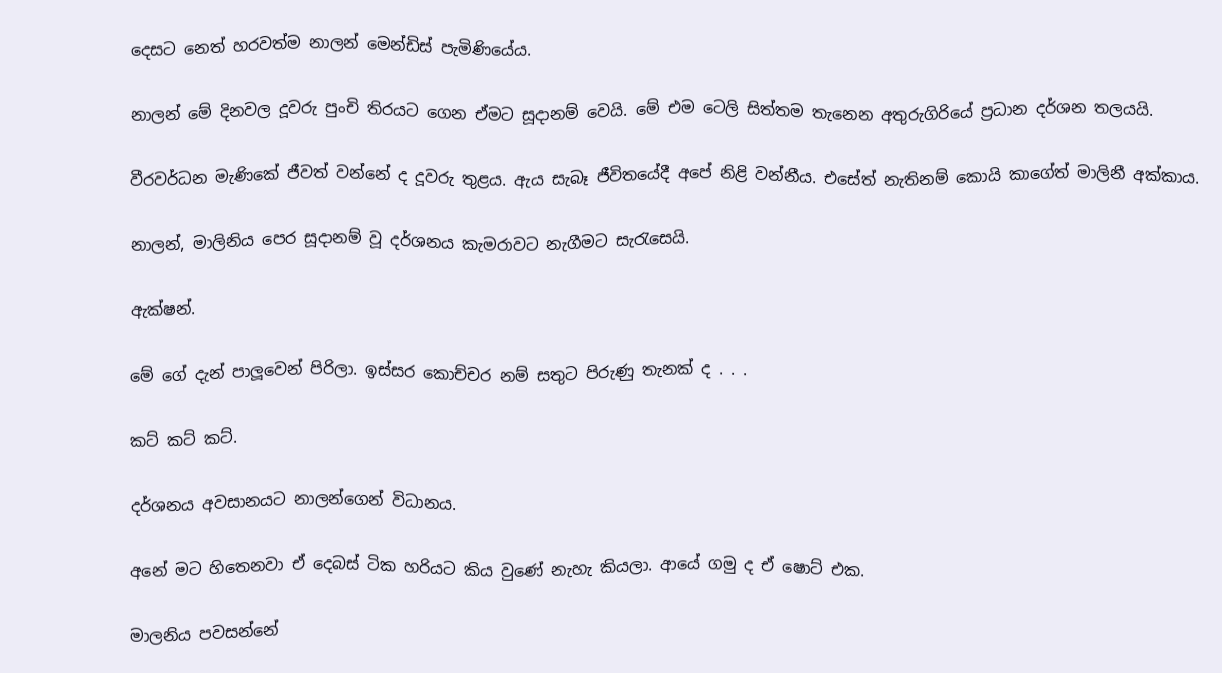දෙසට නෙත් හරවත්ම නාලන් මෙන්ඩිස් පැමිණියේය.

නාලන් මේ දිනවල දූවරු පුංචි තිරයට ගෙන ඒමට සූදානම් වෙයි. මේ එම ටෙලි සිත්තම තැනෙන අතුරුගිරියේ ප්‍රධාන දර්ශන තලයයි.

වීරවර්ධන මැණිකේ ජීවත් වන්නේ ද දූවරු තුළය. ඇය සැබෑ ජීවිතයේදී අපේ නිළි වන්නීය. එසේත් නැතිනම් කොයි කාගේත් මාලිනී අක්කාය.

නාලන්, මාලිනිය පෙර සූදානම් වූ දර්ශනය කැමරාවට නැගීමට සැරැසෙයි.

ඇක්ෂන්.

මේ ගේ දැන් පාලූවෙන් පිරිලා. ඉස්සර කොච්චර නම් සතුට පිරුණු තැනක් ද . . .

කට් කට් කට්.

දර්ශනය අවසානයට නාලන්ගෙන් විධානය.

අනේ මට හිතෙනවා ඒ දෙබස් ටික හරියට කිය වුණේ නැහැ කියලා. ආයේ ගමු ද ඒ ෂොට් එක.

මාලනිය පවසන්නේ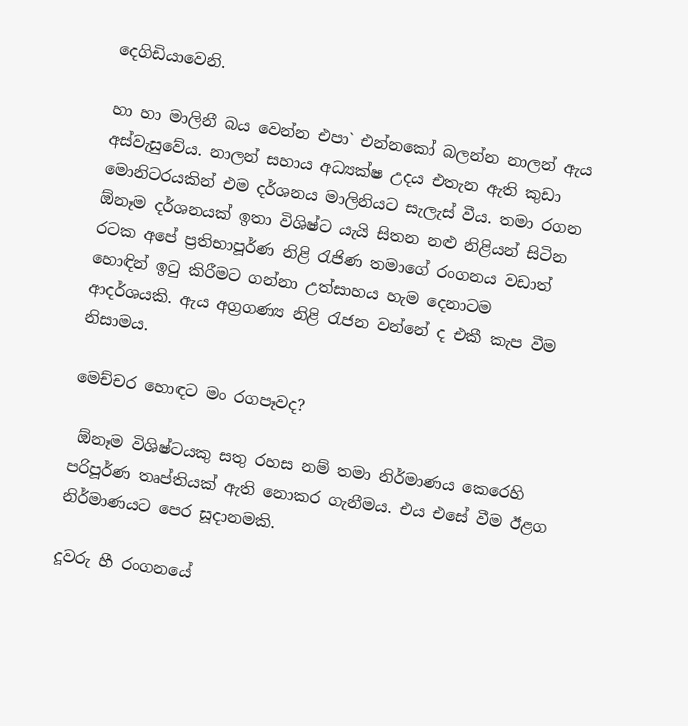දෙගිඩියාවෙනි.

හා හා මාලිනී බය වෙන්න එපා` එන්නකෝ බලන්න නාලන් ඇය අස්වැසුවේය. නාලන් සහාය අධ්‍යක්ෂ උදය එතැන ඇති කුඩා මොනිටරයකින් එම දර්ශනය මාලිනියට සැලැස් වීය. තමා රගන  ඕනෑම දර්ශනයක් ඉතා විශිෂ්ට යැයි සිතන නළු නිළියන් සිටින රටක අපේ ප්‍රතිභාපූර්ණ නිළි රැජිණ තමාගේ රංගනය වඩාත් හොඳින් ඉටු කිරීමට ගන්නා උත්සාහය හැම දෙනාටම ආදර්ශයකි. ඇය අග්‍රගණ්‍ය නිළි රැජන වන්නේ ද එකී කැප වීම නිසාමය.

මෙච්චර හොඳට මං රගපෑවද?

 ඕනෑම විශිෂ්ටයකු සතු රහස නම් තමා නිර්මාණය කෙරෙහි පරිපූර්ණ තෘප්තියක් ඇති නොකර ගැනීමය. එය එසේ වීම ඊළග නිර්මාණයට පෙර සූදානමකි.

දූවරු හී රංගනයේ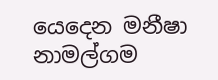යෙදෙන මනීෂා නාමල්ගම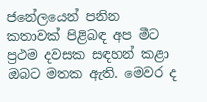ජනේලයෙන් පනින කතාවක් පිළිබඳ අප මීට ප්‍රථම දවසක සඳහන් කළා ඔබට මතක ඇති. මෙවර ද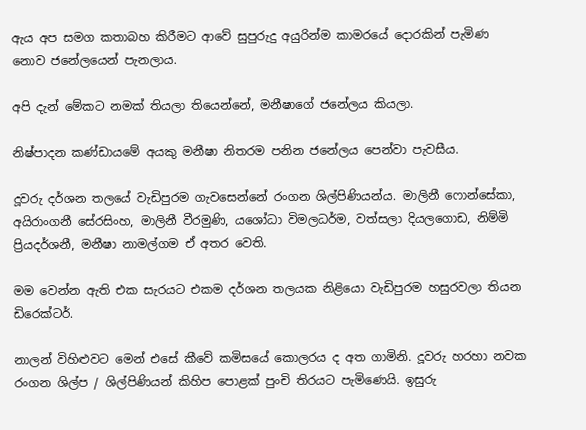ඇය අප සමග කතාබහ කිරීමට ආවේ සුපුරුදු අයුරින්ම කාමරයේ දොරකින් පැමිණ නොව ජනේලයෙන් පැනලාය.

අපි දැන් මේකට නමක් තියලා තියෙන්නේ, මනීෂාගේ ජනේලය කියලා.

නිෂ්පාදන කණ්ඩායමේ අයකු මනීෂා නිතරම පනින ජනේලය පෙන්වා පැවසීය.

දූවරු දර්ශන තලයේ වැඩිපුරම ගැවසෙන්නේ රංගන ශිල්පිණියන්ය. මාලිනී ෆොන්සේකා, අයිරාංගනී සේරසිංහ, මාලිනී වීරමුණි, යශෝධා විමලධර්ම, වත්සලා දියලගොඩ, නිම්මි ප්‍රියදර්ශනී, මනීෂා නාමල්ගම ඒ අතර වෙති.

මම වෙන්න ඇති එක සැරයට එකම දර්ශන තලයක නිළියො වැඩිපුරම හසුරවලා තියන ඩිරෙක්ටර්.

නාලන් විහිළුවට මෙන් එසේ කීවේ කමිසයේ කොලරය ද අත ගාමිනි. දූවරු හරහා නවක රංගන ශිල්ප / ශිල්පිණියන් කිහිප පොළක් පුංචි තිරයට පැමිණෙයි. ඉසුරු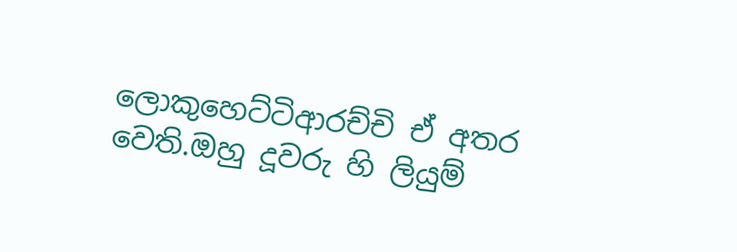ලොකුහෙට්ටිආරච්චි ඒ අතර වෙති.ඔහු දූවරු හි ලියුම්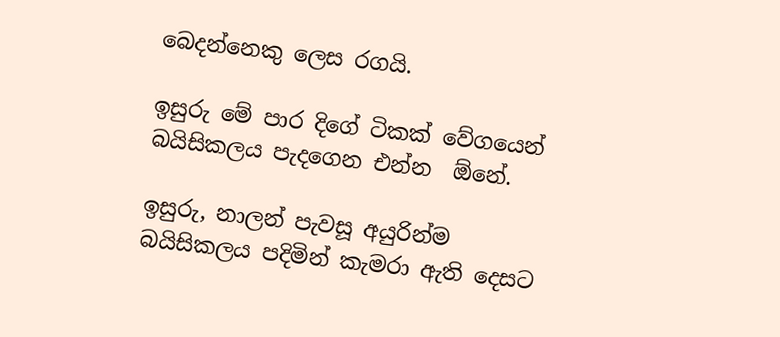බෙදන්නෙකු ලෙස රගයි.

ඉසුරු මේ පාර දිගේ ටිකක් වේගයෙන් බයිසිකලය පැදගෙන එන්න  ඕනේ.

ඉසුරු, නාලන් පැවසූ අයුරින්ම බයිසිකලය පදිමින් කැමරා ඇති දෙසට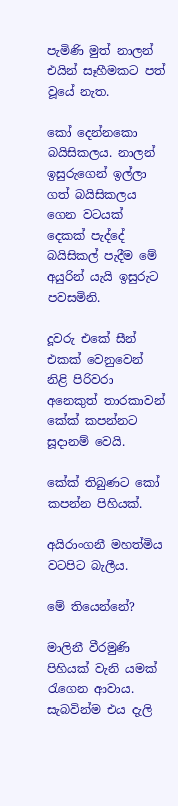පැමිණි මුත් නාලන් එයින් සෑහීමකට පත් වූයේ නැත.

කෝ දෙන්නකො බයිසිකලය. නාලන් ඉසුරුගෙන් ඉල්ලා ගත් බයිසිකලය ගෙන වටයක් දෙකක් පැද්දේ බයිසිකල් පැදීම මේ අයුරින් යැයි ඉසුරුට පවසමිනි.

දූවරු එකේ සීන් එකක් වෙනුවෙන් නිළි පිරිවරා අනෙකුත් තාරකාවන් කේක් කපන්නට සූදානම් වෙයි.

කේක් තිබුණට කෝ කපන්න පිහියක්.

අයිරාංගනී මහත්මිය වටපිට බැලීය.

මේ තියෙන්නේ?

මාලිනී වීරමුණි පිහියක් වැනි යමක් රැගෙන ආවාය. සැබවින්ම එය දැලි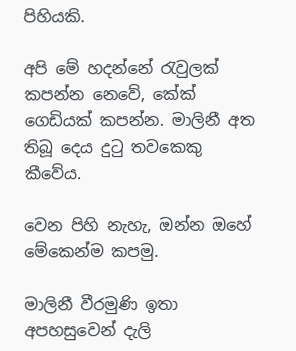පිහියකි.

අපි මේ හදන්නේ රැවුලක් කපන්න නෙවේ, කේක් ගෙඩියක් කපන්න. මාලිනී අත තිබූ දෙය දුටු තවකෙකු කීවේය.

වෙන පිහි නැහැ, ඔන්න ඔහේ මේකෙන්ම කපමු.

මාලිනී වීරමුණි ඉතා අපහසුවෙන් දැලි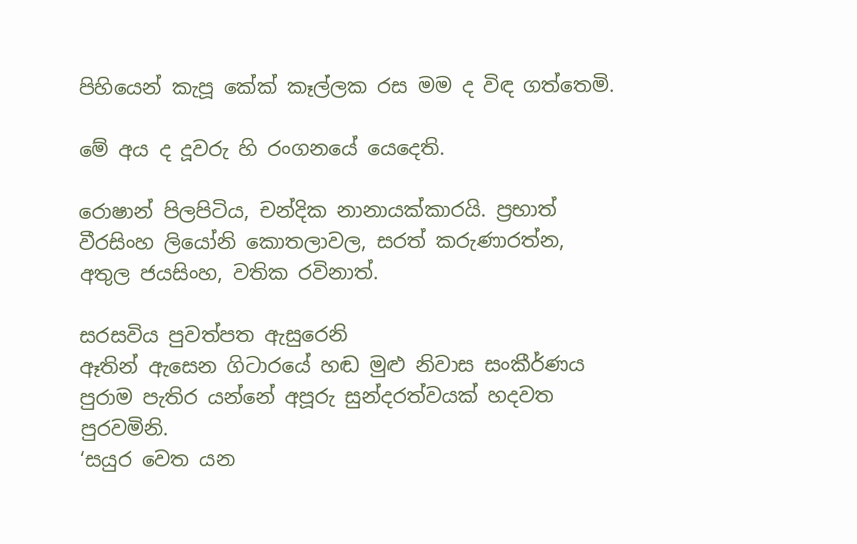පිහියෙන් කැපූ කේක් කෑල්ලක රස මම ද විඳ ගත්තෙමි.

මේ අය ද දූවරු හි රංගනයේ යෙදෙති.

රොෂාන් පිලපිටිය, චන්දික නානායක්කාරයි. ප්‍රභාත් වීරසිංහ ලියෝනි කොතලාවල, සරත් කරුණාරත්න, අතුල ජයසිංහ, වතික රවිනාත්.

සරසවිය පුවත්පත ඇසුරෙනි
ඈතින් ඇසෙන ගිටාරයේ හඬ මුළු නිවාස සංකීර්ණය පුරාම පැතිර යන්නේ අපූරු සුන්දරත්වයක් හදවත පුරවමිනි.
‘සයුර වෙත යන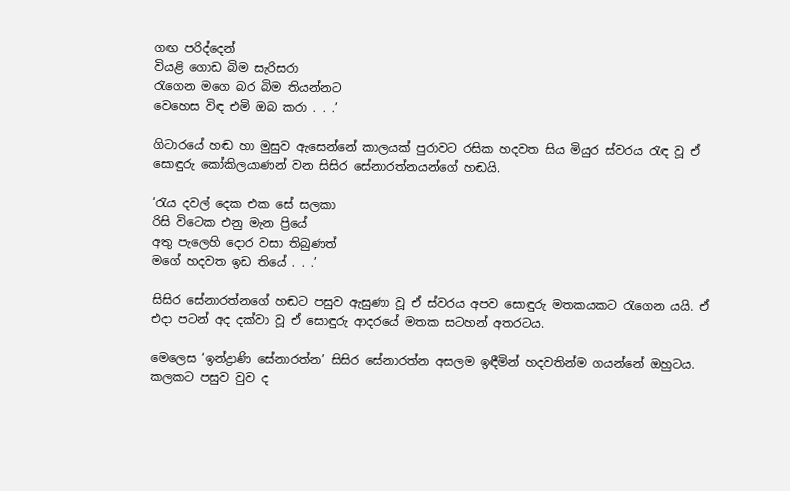ගඟ පරිද්දෙන්
වියළි ගොඩ බිම සැරිසරා
රැගෙන මගෙ බර බිම තියන්නට
වෙහෙස විඳ එමි ඔබ කරා . . .’

ගිටාරයේ හඬ හා මුසුව ඇසෙන්නේ කාලයක් පුරාවට රසික හදවත සිය මියුර ස්වරය රැඳ වූ ඒ සොඳුරු කෝකිලයාණන් වන සිසිර සේනාරත්නයන්ගේ හඬයි.

‘රැය දවල් දෙක එක සේ සලකා
රිසි විටෙක එනු මැන ප්‍රියේ
අතු පැලෙහි දොර වසා තිබුණත්
මගේ හදවත ඉඩ තියේ . . .’

සිසිර සේනාරත්නගේ හඬට පසුව ඇසුණා වූ ඒ ස්වරය අපව සොඳුරු මතකයකට රැගෙන යයි. ඒ එදා පටන් අද දක්වා වූ ඒ සොඳුරු ආදරයේ මතක සටහන් අතරටය.

මෙලෙස ‘ඉන්ද්‍රාණි සේනාරත්න’ සිසිර සේනාරත්න අසලම ඉඳීමින් හදවතින්ම ගයන්නේ ඔහුටය. කලකට පසුව වුව ද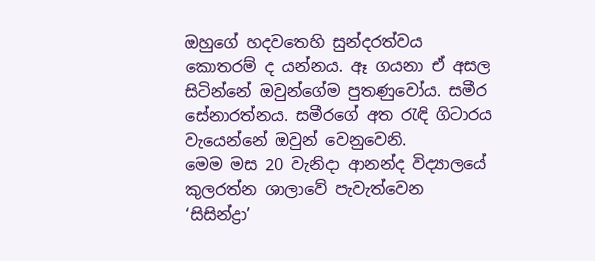ඔහුගේ හදවතෙහි සුන්දරත්වය කොතරම් ද යන්නය. ඈ ගයනා ඒ අසල සිටින්නේ ඔවුන්ගේම පුතණුවෝය. සමීර සේනාරත්නය. සමීරගේ අත රැඳි ගිටාරය වැයෙන්නේ ඔවුන් වෙනුවෙනි.
මෙම මස 20 වැනිදා ආනන්ද විද්‍යාලයේ කුලරත්න ශාලාවේ පැවැත්වෙන ‘සිසින්ද්‍රා’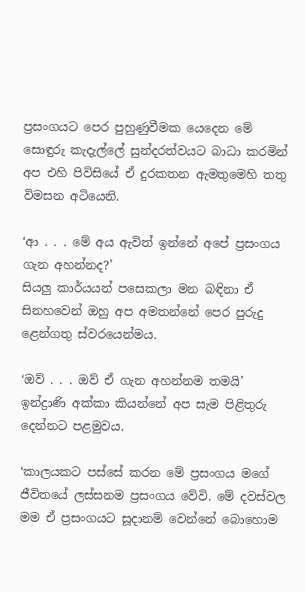ප්‍රසංගයට පෙර පුහුණුවීමක යෙදෙන මේ සොඳුරු කැදැල්ලේ සුන්දරත්වයට බාධා කරමින් අප එහි පිවිසියේ ඒ දුරකතන ඇමතුමෙහි තතු විමසන අටියෙනි.

‘ආ . . . මේ අය ඇවිත් ඉන්නේ අපේ ප්‍රසංගය ගැන අහන්නද?’
සියලු කාර්යයන් පසෙකලා මන බඳිනා ඒ සිනහවෙන් ඔහු අප අමතන්නේ පෙර පුරුදු ළෙන්ගතු ස්වරයෙන්මය.

‘ඔව් . . . ඔව් ඒ ගැන අහන්නම තමයි’
ඉන්ද්‍රාණි අක්කා කියන්නේ අප සැම පිළිතුරු දෙන්නට පළමුවය.

‘කාලයකට පස්සේ කරන මේ ප්‍රසංගය මගේ ජීවිතයේ ලස්සනම ප්‍රසංගය වේවි. මේ දවස්වල මම ඒ ප්‍රසංගයට සූදානම් වෙන්නේ බොහොම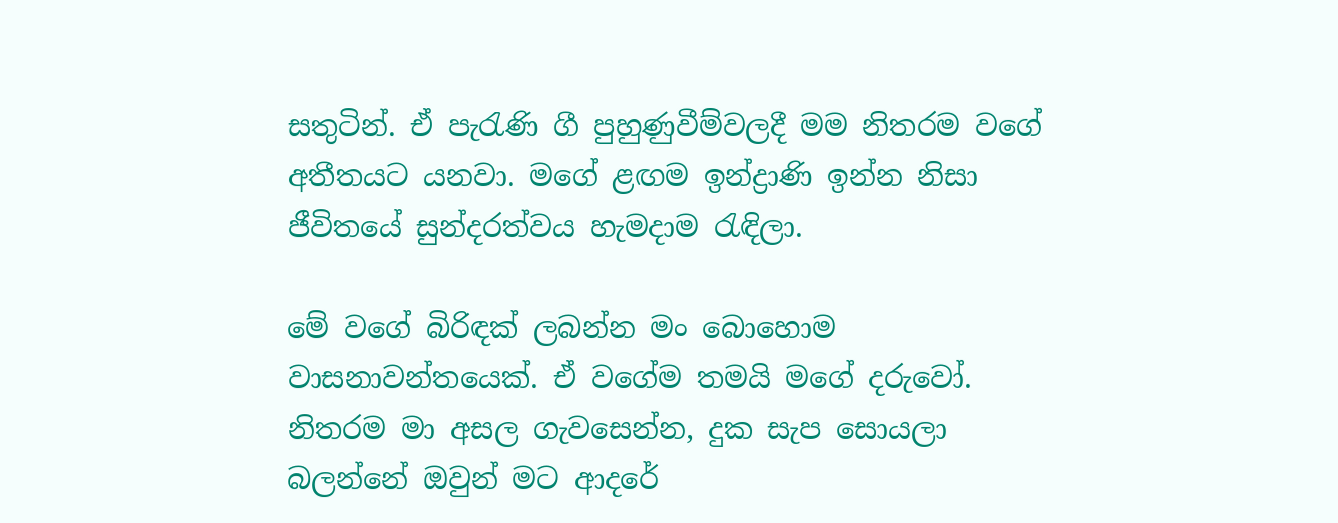සතුටින්. ඒ පැරැණි ගී පුහුණුවීම්වලදී මම නිතරම වගේ අතීතයට යනවා. මගේ ළඟම ඉන්ද්‍රාණි ඉන්න නිසා ජීවිතයේ සුන්දරත්වය හැමදාම රැඳිලා.

මේ වගේ බිරිඳක් ලබන්න මං බොහොම වාසනාවන්තයෙක්. ඒ වගේම තමයි මගේ දරුවෝ. නිතරම මා අසල ගැවසෙන්න, දුක සැප සොයලා බලන්නේ ඔවුන් මට ආදරේ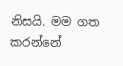නිසයි. මම ගත කරන්නේ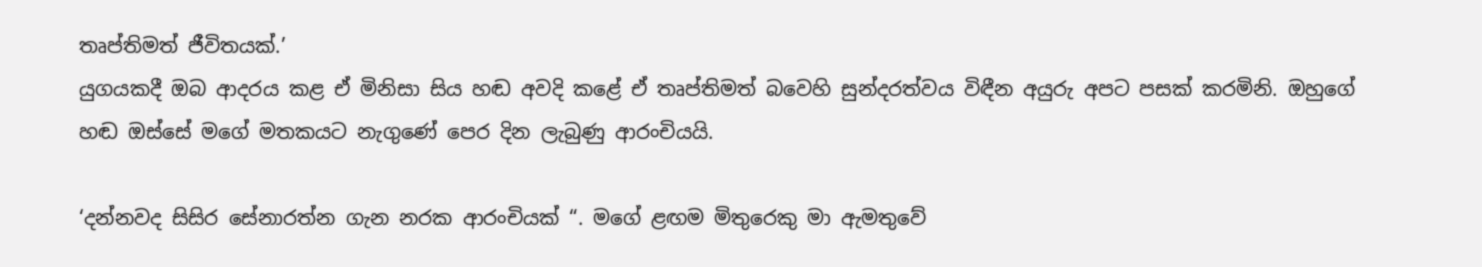තෘප්තිමත් ජීවිතයක්.’
යුගයකදී ඔබ ආදරය කළ ඒ මිනිසා සිය හඬ අවදි කළේ ඒ තෘප්තිමත් බවෙහි සුන්දරත්වය විඳීන අයුරු අපට පසක් කරමිනි. ඔහුගේ හඬ ඔස්සේ මගේ මතකයට නැගුණේ පෙර දින ලැබුණු ආරංචියයි.

‘දන්නවද සිසිර සේනාරත්න ගැන නරක ආරංචියක් “. මගේ ළඟම මිතුරෙකු මා ඇමතුවේ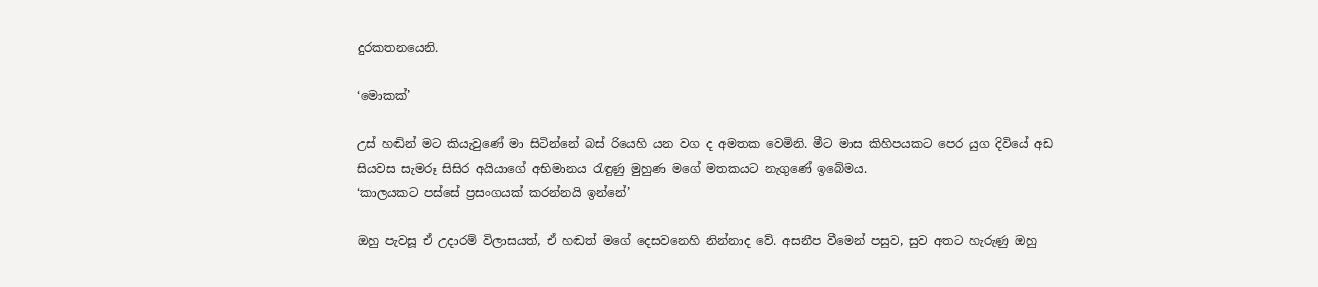දුරකතනයෙනි.

‘මොකක්’

උස් හඬින් මට කියැවුණේ මා සිටින්නේ බස් රියෙහි යන වග ද අමතක වෙමිනි. මීට මාස කිහිපයකට පෙර යුග දිවියේ අඩ සියවස සැමරූ සිසිර අයියාගේ අභිමානය රැඳුණු මුහුණ මගේ මතකයට නැගුණේ ඉබේමය.
‘කාලයකට පස්සේ ප්‍රසංගයක් කරන්නයි ඉන්නේ’

ඔහු පැවසූ ඒ උදාරම් විලාසයත්, ඒ හඬත් මගේ දෙසවනෙහි නින්නාද වේ. අසනීප වීමෙන් පසුව, සුව අතට හැරුණු ඔහු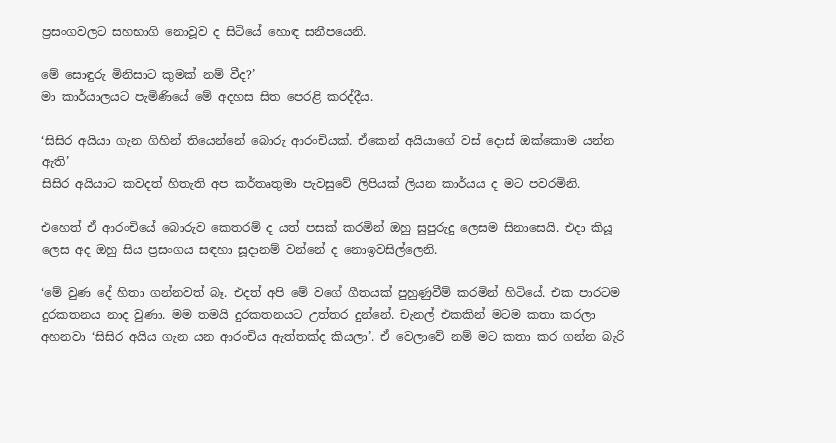ප්‍රසංගවලට සහභාගි නොවූව ද සිටියේ හොඳ සනීපයෙනි.

මේ සොඳුරු මිනිසාට කුමක් නම් වීද?’
මා කාර්යාලයට පැමිණියේ මේ අදහස සිත පෙරළි කරද්දීය.

‘සිසිර අයියා ගැන ගිහින් තියෙන්නේ බොරු ආරංචියක්. ඒකෙන් අයියාගේ වස් දොස් ඔක්කොම යන්න ඇති’
සිසිර අයියාට කවදත් හිතැති අප කර්තෘතුමා පැවසුවේ ලිපියක් ලියන කාර්යය ද මට පවරමිනි.

එහෙත් ඒ ආරංචියේ බොරුව කෙතරම් ද යත් පසක් කරමින් ඔහු සුපුරුදු ලෙසම සිනාසෙයි. එදා කියූ ලෙස අද ඔහු සිය ප්‍රසංගය සඳහා සූදානම් වන්නේ ද නොඉවසිල්ලෙනි.

‘මේ වුණ දේ හිතා ගන්නවත් බෑ. එදත් අපි මේ වගේ ගීතයක් පුහුණුවීම් කරමින් හිටියේ. එක පාරටම දුරකතනය නාද වුණා. මම තමයි දුරකතනයට උත්තර දුන්නේ. චැනල් එකකින් මටම කතා කරලා අහනවා ‘සිසිර අයිය ගැන යන ආරංචිය ඇත්තක්ද කියලා’. ඒ වෙලාවේ නම් මට කතා කර ගන්න බැරි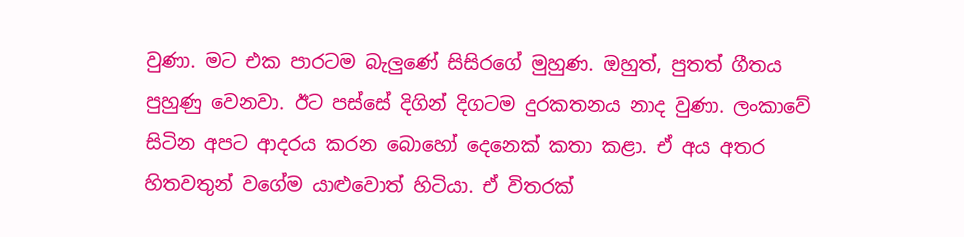වුණා. මට එක පාරටම බැලුණේ සිසිරගේ මුහුණ. ඔහුත්, පුතත් ගීතය පුහුණු වෙනවා. ඊට පස්සේ දිගින් දිගටම දුරකතනය නාද වුණා. ලංකාවේ සිටින අපට ආදරය කරන බොහෝ දෙනෙක් කතා කළා. ඒ අය අතර හිතවතුන් වගේම යාළුවොත් හිටියා. ඒ විතරක්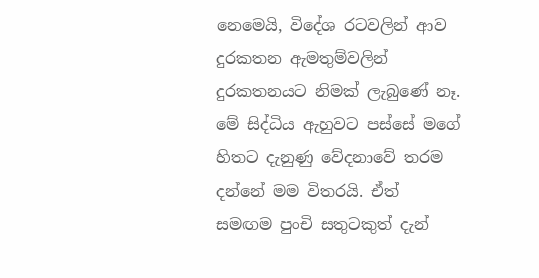නෙමෙයි, විදේශ රටවලින් ආව දුරකතන ඇමතුම්වලින් දුරකතනයට නිමක් ලැබුණේ නෑ. මේ සිද්ධිය ඇහුවට පස්සේ මගේ හිතට දැනුණු වේදනාවේ තරම දන්නේ මම විතරයි. ඒත් සමඟම පුංචි සතුටකුත් දැන්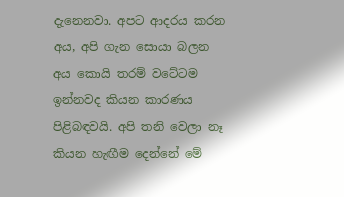දැනෙනවා. අපට ආදරය කරන අය, අපි ගැන සොයා බලන අය කොයි තරම් වටේටම ඉන්නවද කියන කාරණය පිළිබඳවයි. අපි තනි වෙලා නෑ කියන හැඟීම දෙන්නේ මේ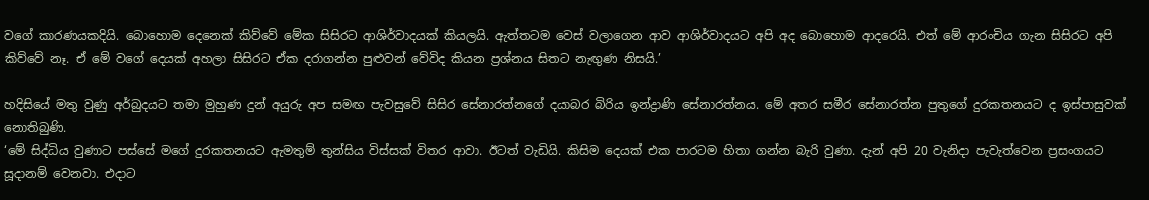වගේ කාරණයකදියි. බොහොම දෙනෙක් කිව්වේ මේක සිසිරට ආශිර්වාදයක් කියලයි. ඇත්තටම වෙස් වලාගෙන ආව ආශිර්වාදයට අපි අද බොහොම ආදරෙයි. එත් මේ ආරංචිය ගැන සිසිරට අපි කිව්වේ නෑ. ඒ මේ වගේ දෙයක් අහලා සිසිරට ඒක දරාගන්න පුළුවන් වේවිද කියන ප්‍රශ්නය සිතට නැඟුණ නිසයි.’

හදිසියේ මතු වුණු අර්බුදයට තමා මුහුණ දුන් අයුරු අප සමඟ පැවසුවේ සිසිර සේනාරත්නගේ දයාබර බිරිය ඉන්ද්‍රාණි සේනාරත්නය. මේ අතර සමීර සේනාරත්න පුතුගේ දුරකතනයට ද ඉස්පාසුවක් නොතිබුණි.
‘මේ සිද්ධිය වුණාට පස්සේ මගේ දුරකතනයට ඇමතුම් තුන්සිය විස්සක් විතර ආවා. ඊටත් වැඩියි. කිසිම දෙයක් එක පාරටම හිතා ගන්න බැරි වුණා. දැන් අපි 20 වැනිදා පැවැත්වෙන ප්‍රසංගයට සූදානම් වෙනවා. එදාට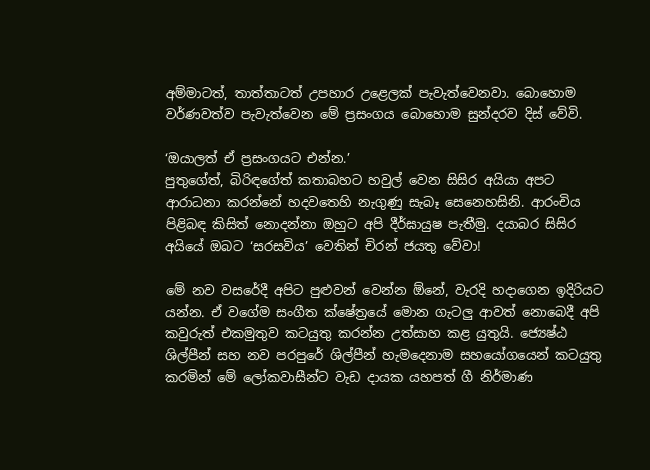අම්මාටත්, තාත්තාටත් උපහාර උළෙලක් පැවැත්වෙනවා. බොහොම වර්ණවත්ව පැවැත්වෙන මේ ප්‍රසංගය බොහොම සුන්දරව දිස් වේවි.

‘ඔයාලත් ඒ ප්‍රසංගයට එන්න.’
පුතුගේත්, බිරිඳගේත් කතාබහට හවුල් වෙන සිසිර අයියා අපට ආරාධනා කරන්නේ හදවතෙහි නැගුණු සැබෑ සෙනෙහසිනි. ආරංචිය පිළිබඳ කිසිත් නොදන්නා ඔහුට අපි දීර්ඝායුෂ පැතීමු. දයාබර සිසිර අයියේ ඔබට ‘සරසවිය’ වෙතින් චිරන් ජයතු වේවා!

මේ නව වසරේදී අපිට පුළුවන් වෙන්න ඕනේ, වැරදි හදාගෙන ඉදිරියට යන්න. ඒ වගේම සංගීත ක්ෂේත්‍රයේ මොන ගැටලු ආවත් නොබෙදී අපි කවුරුත් එකමුතුව කටයුතු කරන්න උත්සාහ කළ යුතුයි. ජ්‍යෙෂ්ඨ ශිල්පීන් සහ නව පරපුරේ ශිල්පීන් හැමදෙනාම සහයෝගයෙන් කටයුතු කරමින් මේ ලෝකවාසීන්ට වැඩ දායක යහපත් ගී නිර්මාණ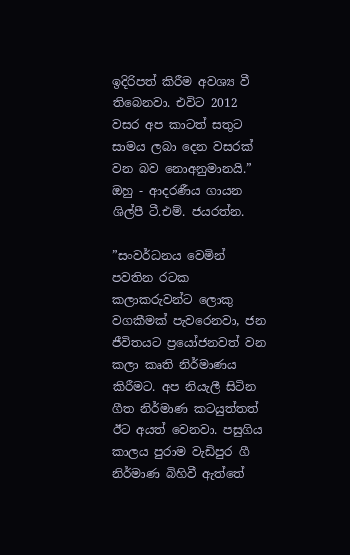ඉදිරිපත් කිරීම අවශ්‍ය වී තිබෙනවා. එවිට 2012 වසර අප කාටත් සතුට සාමය ලබා දෙන වසරක් වන බව නොඅනුමානයි.” ඔහු - ආදරණීය ගායන ශිල්පී ටී.එම්. ජයරත්න.

”සංවර්ධනය වෙමින් පවතින රටක කලාකරුවන්ට ලොකු වගකීමක් පැවරෙනවා, ජන ජීවිතයට ප්‍රයෝජනවත් වන කලා කෘති නිර්මාණය කිරීමට. අප නියැලී සිටින ගීත නිර්මාණ කටයුත්තත් ඊට අයත් වෙනවා. පසුගිය කාලය පුරාම වැඩිපුර ගී නිර්මාණ බිහිවී ඇත්තේ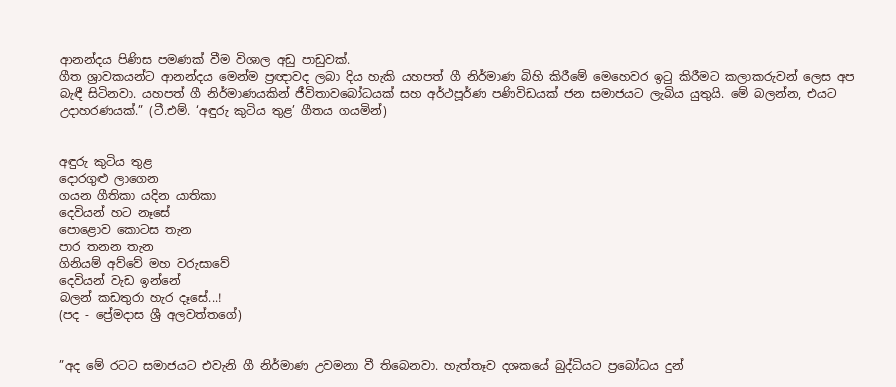ආනන්දය පිණිස පමණක් වීම විශාල අඩු පාඩුවක්.
ගීත ශ්‍රාවකයන්ට ආනන්දය මෙන්ම ප්‍රඥාවද ලබා දිය හැකි යහපත් ගී නිර්මාණ බිහි කිරීමේ මෙහෙවර ඉටු කිරීමට කලාකරුවන් ලෙස අප බැඳී සිටිනවා. යහපත් ගී නිර්මාණයකින් ජීවිතාවබෝධයක් සහ අර්ථපූර්ණ පණිවිඩයක් ජන සමාජයට ලැබිය යුතුයි. මේ බලන්න, එයට උදාහරණයක්.” (ටී.එම්. ‘අඳුරු කුටිය තුළ’ ගීතය ගයමින්)


අඳුරු කුටිය තුළ
දොරගුළු ලාගෙන
ගයන ගීතිකා යදින යාතිකා
දෙවියන් හට නෑසේ
පොළොව කොටස තැන
පාර තනන තැන
ගිනියම් අව්වේ මහ වරුසාවේ
දෙවියන් වැඩ ඉන්නේ
බලන් කඩතුරා හැර දෑසේ...!
(පද - ප්‍රේමදාස ශ්‍රී අලවත්තගේ)


”අද මේ රටට සමාජයට එවැනි ගී නිර්මාණ උවමනා වී තිබෙනවා. හැත්තෑව දශකයේ බුද්ධියට ප්‍රබෝධය දුන්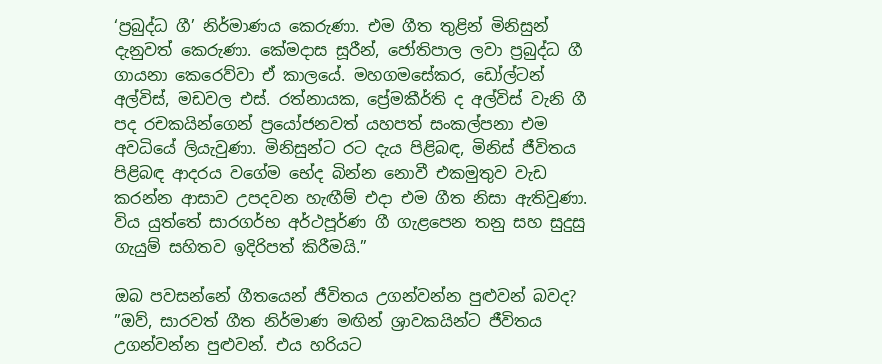‘ප්‍රබුද්ධ ගී’ නිර්මාණය කෙරුණා. එම ගීත තුළින් මිනිසුන් දැනුවත් කෙරුණා. කේමදාස සූරීන්, ජෝතිපාල ලවා ප්‍රබුද්ධ ගී ගායනා කෙරෙව්වා ඒ කාලයේ. මහගමසේකර, ඩෝල්ටන් අල්විස්, මඩවල එස්. රත්නායක, ප්‍රේමකීර්ති ද අල්විස් වැනි ගී පද රචකයින්ගෙන් ප්‍රයෝජනවත් යහපත් සංකල්පනා එම අවධියේ ලියැවුණා. මිනිසුන්ට රට දැය පිළිබඳ, මිනිස් ජීවිතය පිළිබඳ ආදරය වගේම භේද බින්න නොවී එකමුතුව වැඩ කරන්න ආසාව උපදවන හැඟීම් එදා එම ගීත නිසා ඇතිවුණා. විය යුත්තේ සාරගර්භ අර්ථපූර්ණ ගී ගැළපෙන තනු සහ සුදුසු ගැයුම් සහිතව ඉදිරිපත් කිරීමයි.”

ඔබ පවසන්නේ ගීතයෙන් ජීවිතය උගන්වන්න පුළුවන් බවද?
”ඔව්, සාරවත් ගීත නිර්මාණ මඟින් ශ්‍රාවකයින්ට ජීවිතය උගන්වන්න පුළුවන්. එය හරියට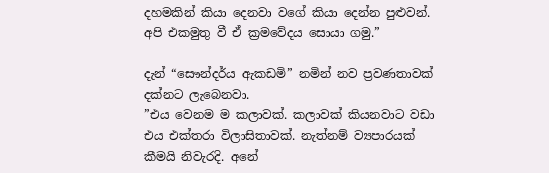දහමකින් කියා දෙනවා වගේ කියා දෙන්න පුළුවන්. අපි එකමුතු වී ඒ ක්‍රමවේදය සොයා ගමු.”

දැන් “සෞන්දර්ය ඇකඩමි” නමින් නව ප්‍රවණතාවක් දක්නට ලැබෙනවා.
”එය වෙනම ම කලාවක්. කලාවක් කියනවාට වඩා එය එක්තරා විලාසිතාවක්. නැත්නම් ව්‍යපාරයක් කීමයි නිවැරදි. අනේ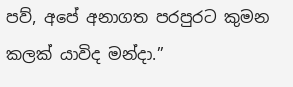පව්, අපේ අනාගත පරපුරට කුමන කලක් යාවිද මන්දා.”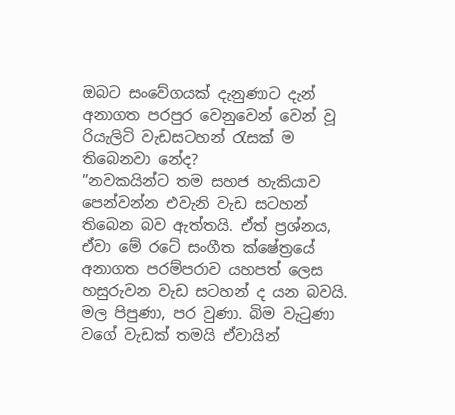ඔබට සංවේගයක් දැනුණාට දැන් අනාගත පරපුර වෙනුවෙන් වෙන් වූ රියැලිටි වැඩසටහන් රැසක් ම තිබෙනවා නේද?
”නවකයින්ට තම සහජ හැකියාව පෙන්වන්න එවැනි වැඩ සටහන් තිබෙන බව ඇත්තයි. ඒත් ප්‍රශ්නය, ඒවා මේ රටේ සංගීත ක්ෂේත්‍රයේ අනාගත පරම්පරාව යහපත් ලෙස හසුරුවන වැඩ සටහන් ද යන බවයි. මල පිපුණා, පර වුණා. බිම වැටුණා වගේ වැඩක් තමයි ඒවායින්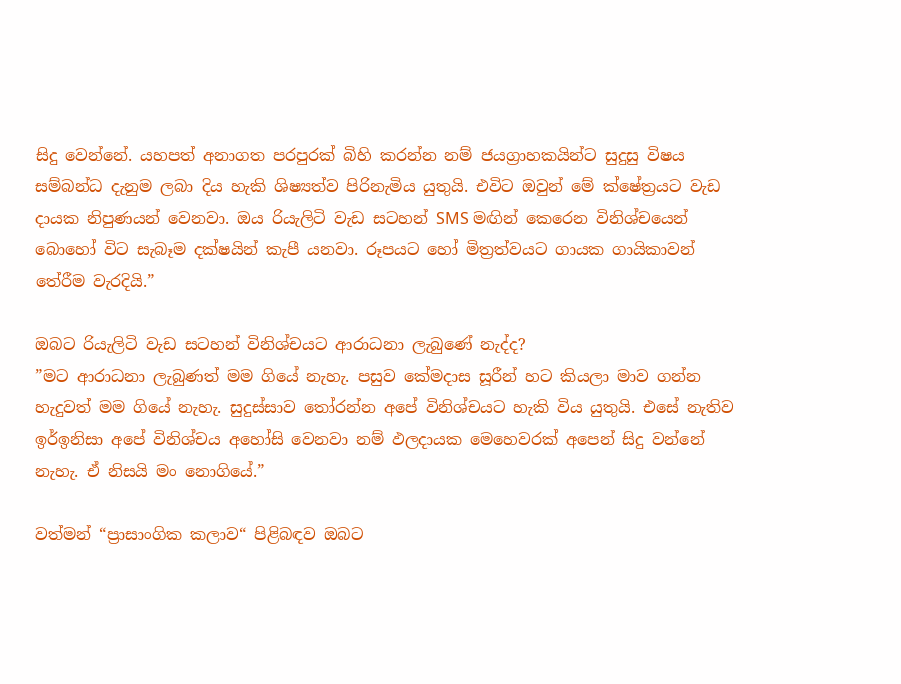සිදු වෙන්නේ. යහපත් අනාගත පරපුරක් බිහි කරන්න නම් ජයග්‍රාහකයින්ට සුදුසු විෂය සම්බන්ධ දැනුම ලබා දිය හැකි ශිෂ්‍යත්ව පිරිනැමිය යුතුයි. එවිට ඔවුන් මේ ක්ෂේත්‍රයට වැඩ දායක නිපුණයන් වෙනවා. ඔය රියැලිටි වැඩ සටහන් SMS මඟින් කෙරෙන විනිශ්චයෙන් බොහෝ විට සැබෑම දක්ෂයින් කැපී යනවා. රූපයට හෝ මිත්‍රත්වයට ගායක ගායිකාවන් තේරීම වැරදියි.”

ඔබට රියැලිටි වැඩ සටහන් විනිශ්චයට ආරාධනා ලැබුණේ නැද්ද?
”මට ආරාධනා ලැබුණත් මම ගියේ නැහැ. පසුව කේමදාස සූරීන් හට කියලා මාව ගන්න හැදුවත් මම ගියේ නැහැ. සුදුස්සාව තෝරන්න අපේ විනිශ්චයට හැකි විය යුතුයි. එසේ නැතිව ඉර්ඉනිසා අපේ විනිශ්චය අහෝසි වෙනවා නම් ඵලදායක මෙහෙවරක් අපෙන් සිදු වන්නේ නැහැ. ඒ නිසයි මං නොගියේ.”

වත්මන් “ප්‍රාසාංගික කලාව“ පිළිබඳව ඔබට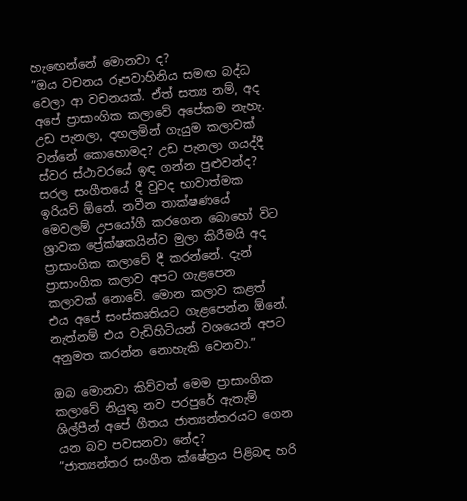හැඟෙන්නේ මොනවා ද?
”ඔය වචනය රූපවාහිනිය සමඟ බද්ධ වෙලා ආ වචනයක්. ඒත් සත්‍ය නම්, අද අපේ ප්‍රාසාංගික කලාවේ අපේකම නැහැ. උඩ පැනලා, දඟලමින් ගැයුම කලාවක් වන්නේ කොහොමද? උඩ පැනලා ගයද්දී ස්වර ස්ථාවරයේ ඉඳ ගන්න පුළුවන්ද? සරල සංගීතයේ දී වුවද භාවාත්මක ඉරියව් ඕනේ. නවීන තාක්ෂණයේ මෙවලම් උපයෝගී කරගෙන බොහෝ විට ශ්‍රාවක ප්‍රේක්ෂකයින්ව මුලා කිරීමයි අද ප්‍රාසාංගික කලාවේ දී කරන්නේ. දැන් ප්‍රාසාංගික කලාව අපට ගැළපෙන කලාවක් නොවේ. මොන කලාව කළත් එය අපේ සංස්කෘතියට ගැළපෙන්න ඕනේ. නැත්නම් එය වැඩිහිටියන් වශයෙන් අපට අනුමත කරන්න නොහැකි වෙනවා.”

ඔබ මොනවා කිව්වත් මෙම ප්‍රාසාංගික කලාවේ නියුතු නව පරපුරේ ඇතැම් ශිල්පීන් අපේ ගීතය ජාත්‍යන්තරයට ගෙන යන බව පවසනවා නේද?
”ජාත්‍යන්තර සංගීත ක්ෂේත්‍රය පිළිබඳ හරි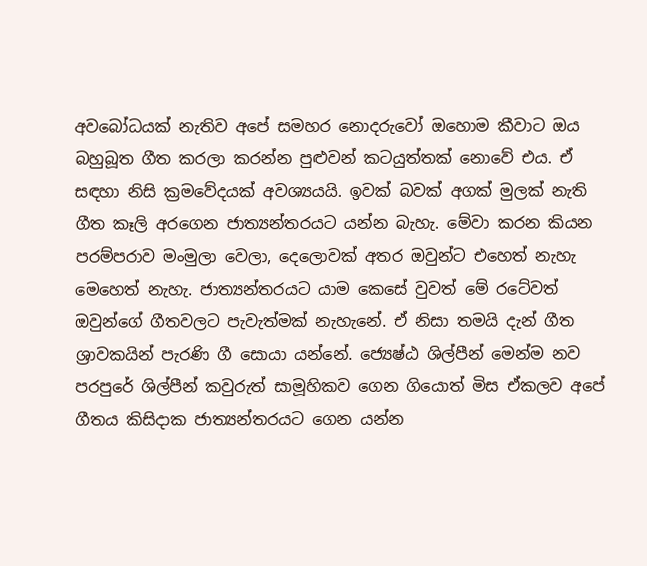අවබෝධයක් නැතිව අපේ සමහර නොදරුවෝ ඔහොම කීවාට ඔය බහුබූත ගීත කරලා කරන්න පුළුවන් කටයුත්තක් නොවේ එය. ඒ සඳහා නිසි ක්‍රමවේදයක් අවශ්‍යයයි. ඉවක් බවක් අගක් මුලක් නැති ගීත කෑලි අරගෙන ජාත්‍යන්තරයට යන්න බැහැ. මේවා කරන කියන පරම්පරාව මංමුලා වෙලා, දෙලොවක් අතර ඔවුන්ට එහෙත් නැහැ මෙහෙත් නැහැ. ජාත්‍යන්තරයට යාම කෙසේ වුවත් මේ රටේවත් ඔවුන්ගේ ගීතවලට පැවැත්මක් නැහැනේ. ඒ නිසා තමයි දැන් ගීත ශ්‍රාවකයින් පැරණි ගී සොයා යන්නේ. ජ්‍යෙෂ්ඨ ශිල්පීන් මෙන්ම නව පරපුරේ ශිල්පීන් කවුරුත් සාමූහිකව ගෙන ගියොත් මිස ඒකලව අපේ ගීතය කිසිදාක ජාත්‍යන්තරයට ගෙන යන්න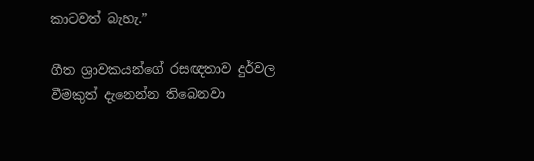කාටවත් බැහැ.”

ගීත ශ්‍රාවකයන්ගේ රසඥතාව දුර්වල වීමකුත් දැනෙන්න තිබෙනවා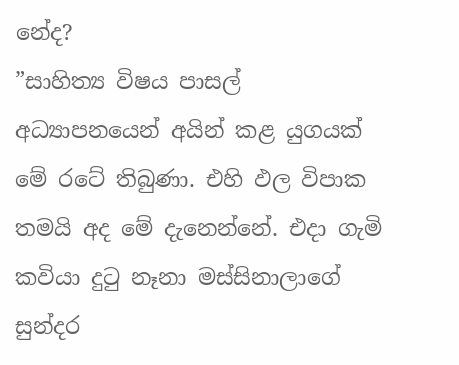නේද?
”සාහිත්‍ය විෂය පාසල් අධ්‍යාපනයෙන් අයින් කළ යුගයක් මේ රටේ තිබුණා. එහි ඵල විපාක තමයි අද මේ දැනෙන්නේ. එදා ගැමි කවියා දුටු නෑනා මස්සිනාලාගේ සුන්දර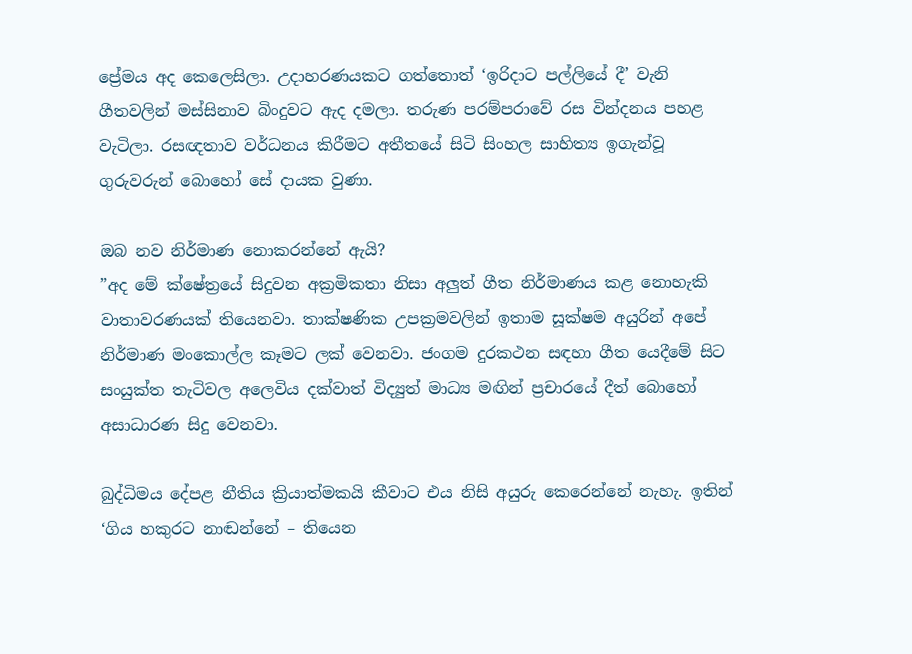ප්‍රේමය අද කෙලෙසිලා. උදාහරණයකට ගත්තොත් ‘ඉරිදාට පල්ලියේ දී’ වැනි ගීතවලින් මස්සිනාව බිංදුවට ඇද දමලා. තරුණ පරම්පරාවේ රස වින්දනය පහළ වැටිලා. රසඥතාව වර්ධනය කිරීමට අතීතයේ සිටි සිංහල සාහිත්‍ය ඉගැන්වූ ගුරුවරුන් බොහෝ සේ දායක වුණා.

ඔබ නව නිර්මාණ නොකරන්නේ ඇයි?
”අද මේ ක්ෂේත්‍රයේ සිදුවන අක්‍රමිකතා නිසා අලුත් ගීත නිර්මාණය කළ නොහැකි වාතාවරණයක් තියෙනවා. තාක්ෂණික උපක්‍රමවලින් ඉතාම සූක්ෂම අයුරින් අපේ නිර්මාණ මංකොල්ල කෑමට ලක් වෙනවා. ජංගම දුරකථන සඳහා ගීත යෙදීමේ සිට සංයුක්ත තැටිවල අලෙවිය දක්වාත් විද්‍යුත් මාධ්‍ය මඟින් ප්‍රචාරයේ දීත් බොහෝ අසාධාරණ සිදු වෙනවා.

බුද්ධිමය දේපළ නීතිය ක්‍රියාත්මකයි කීවාට එය නිසි අයුරු කෙරෙන්නේ නැහැ. ඉතින් ‘ගිය හකුරට නාඬන්නේ – තියෙන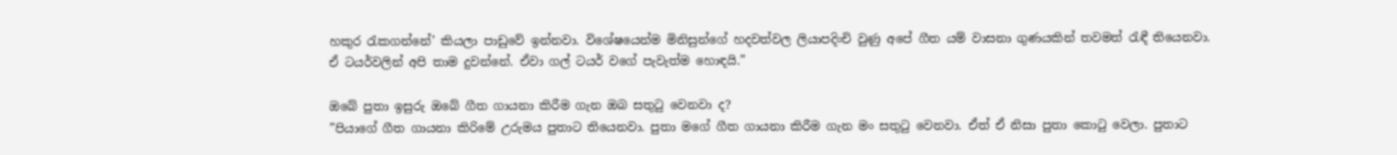හකුර රැකගන්නේ’ කියලා පාඩුවේ ඉන්නවා. විශේෂයෙන්ම මිනිසුන්ගේ හදවත්වල ලියාපදිංචි වුණු අපේ ගීත යම් වාසනා ගුණයකින් තවමත් රැඳී තියෙනවා. ඒ ටයර්වලින් අපි තාම දුවන්නේ. ඒවා ගල් ටයර් වගේ පැවැත්ම හොඳයි.”

ඔබේ පුතා ඉසුරු ඔබේ ගීත ගායනා කිරීම ගැන ඔබ සතුටු වෙනවා ද?
”පියාගේ ගීත ගායනා කිරිමේ උරුමය පුතාට තියෙනවා. පුතා මගේ ගීත ගායනා කිරීම ගැන මං සතුටු වෙනවා. ඒත් ඒ නිසා පුතා කොටු වෙලා. පුතාට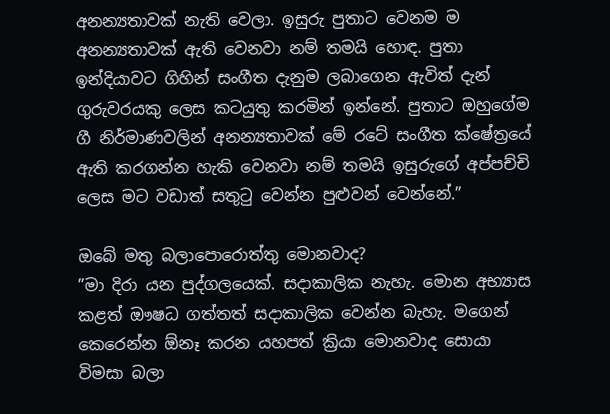අනන්‍යතාවක් නැති වෙලා. ඉසුරු පුතාට වෙනම ම අනන්‍යතාවක් ඇති වෙනවා නම් තමයි හොඳ. පුතා ඉන්දියාවට ගිහින් සංගීත දැනුම ලබාගෙන ඇවිත් දැන් ගුරුවරයකු ලෙස කටයුතු කරමින් ඉන්නේ. පුතාට ඔහුගේම ගී නිර්මාණවලින් අනන්‍යතාවක් මේ රටේ සංගීත ක්ෂේත්‍රයේ ඇති කරගන්න හැකි වෙනවා නම් තමයි ඉසුරුගේ අප්පච්චි ලෙස මට වඩාත් සතුටු වෙන්න පුළුවන් වෙන්නේ.”

ඔබේ මතු බලාපොරොත්තු මොනවාද?
”මා දිරා යන පුද්ගලයෙක්. සදාකාලික නැහැ. මොන අභ්‍යාස කළත් ඖෂධ ගත්තත් සදාකාලික වෙන්න බැහැ. මගෙන් කෙරෙන්න ඕනෑ කරන යහපත් ක්‍රියා මොනවාද සොයා විමසා බලා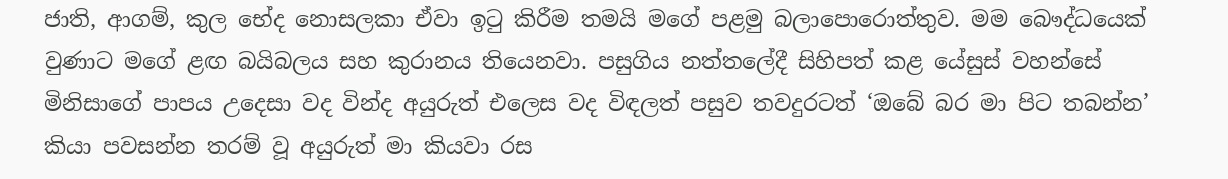ජාති, ආගම්, කුල භේද නොසලකා ඒවා ඉටු කිරීම තමයි මගේ පළමු බලාපොරොත්තුව. මම බෞද්ධයෙක් වුණාට මගේ ළඟ බයිබලය සහ කුරානය තියෙනවා. පසුගිය නත්තලේදී සිහිපත් කළ යේසුස් වහන්සේ මිනිසාගේ පාපය උදෙසා වද වින්ද අයුරුත් එලෙස වද විඳලත් පසුව තවදුරටත් ‘ඔබේ බර මා පිට තබන්න’ කියා පවසන්න තරම් වූ අයුරුත් මා කියවා රස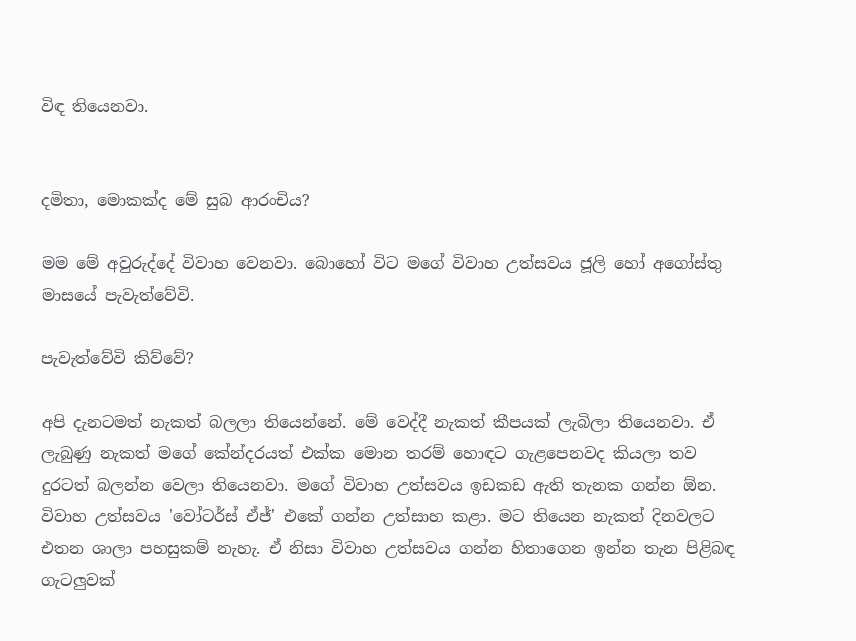විඳ තියෙනවා.


දමිතා, මොකක්ද මේ සුබ ආරංචිය?

මම මේ අවුරුද්දේ විවාහ වෙනවා. බොහෝ විට මගේ විවාහ උත්සවය ජූලි හෝ අගෝස්තු මාසයේ පැවැත්වේවි.

පැවැත්වේවි කිව්වේ?

අපි දැනටමත් නැකත් බලලා තියෙන්නේ. මේ වෙද්දී නැකත් කීපයක් ලැබිලා තියෙනවා. ඒ ලැබුණු නැකත් මගේ කේන්දරයත් එක්ක මොන තරම් හොඳට ගැළපෙනවද කියලා තව දුරටත් බලන්න වෙලා තියෙනවා. මගේ විවාහ උත්සවය ඉඩකඩ ඇති තැනක ගන්න ඕන. විවාහ උත්සවය 'වෝටර්ස් ඒජ්' එකේ ගන්න උත්සාහ කළා. මට තියෙන නැකත් දිනවලට එතන ශාලා පහසුකම් නැහැ. ඒ නිසා විවාහ උත්සවය ගන්න හිතාගෙන ඉන්න තැන පිළිබඳ ගැටලුවක්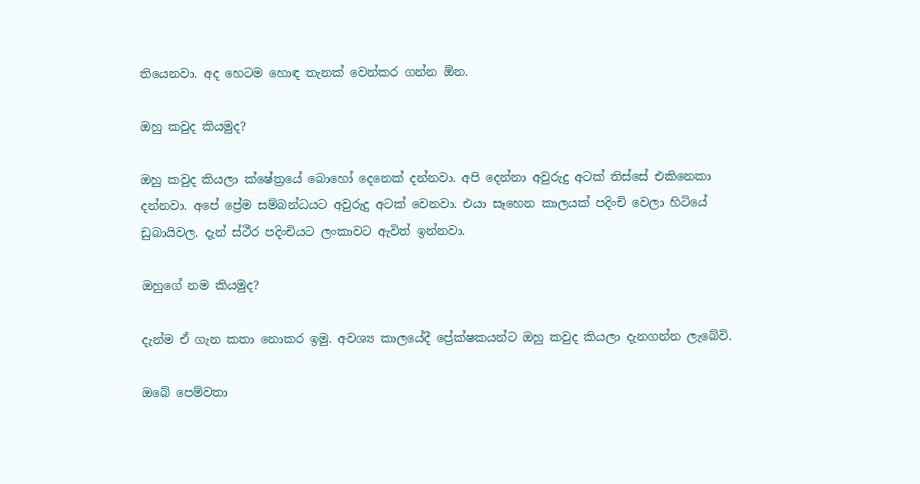තියෙනවා. අද හෙටම හොඳ තැනක් වෙන්කර ගන්න ඕන.

ඔහු කවුද කියමුද?

ඔහු කවුද කියලා ක්ෂේත්‍රයේ බොහෝ දෙනෙක් දන්නවා. අපි දෙන්නා අවුරුදු අටක් තිස්සේ එකිනෙකා දන්නවා. අපේ ප්‍රේම සම්බන්ධයට අවුරුදු අටක් වෙනවා. එයා සෑහෙන කාලයක් පදිංචි වෙලා හිටියේ ඩුබායිවල. දැන් ස්ථීර පදිංචියට ලංකාවට ඇවිත් ඉන්නවා.

ඔහුගේ නම කියමුද?

දැන්ම ඒ ගැන කතා නොකර ඉමු. අවශ්‍ය කාලයේදී ප්‍රේක්ෂකයන්ට ඔහු කවුද කියලා දැනගන්න ලැබේවි.

ඔබේ පෙම්වතා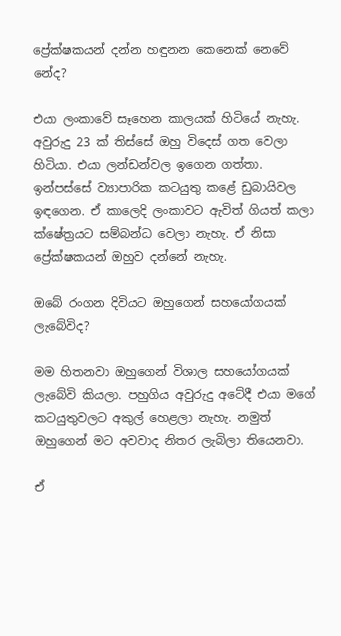ප්‍රේක්ෂකයන් දන්න හඳුනන කෙනෙක් නෙවේ නේද?

එයා ලංකාවේ සෑහෙන කාලයක් හිටියේ නැහැ. අවුරුදු 23 ක් තිස්සේ ඔහු විදෙස් ගත වෙලා හිටියා. එයා ලන්ඩන්වල ඉගෙන ගත්තා. ඉන්පස්සේ ව්‍යාපාරික කටයුතු කළේ ඩුබායිවල ඉඳගෙන. ඒ කාලෙදි ලංකාවට ඇවිත් ගියත් කලා ක්ෂේත්‍රයට සම්බන්ධ වෙලා නැහැ. ඒ නිසා ප්‍රේක්ෂකයන් ඔහුව දන්නේ නැහැ.

ඔබේ රංගන දිවියට ඔහුගෙන් සහයෝගයක් ලැබේවිද?

මම හිතනවා ඔහුගෙන් විශාල සහයෝගයක් ලැබේවි කියලා. පහුගිය අවුරුදු අටේදී එයා මගේ කටයුතුවලට අකුල් හෙළලා නැහැ. නමුත් ඔහුගෙන් මට අවවාද නිතර ලැබිලා තියෙනවා.

ඒ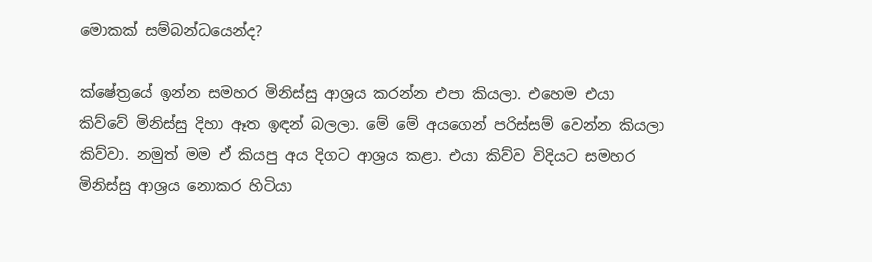මොකක් සම්බන්ධයෙන්ද?

ක්ෂේත්‍රයේ ඉන්න සමහර මිනිස්සු ආශ්‍රය කරන්න එපා කියලා. එහෙම එයා කිව්වේ මිනිස්සු දිහා ඈත ඉඳන් බලලා. මේ මේ අයගෙන් පරිස්සම් වෙන්න කියලා කිව්වා. නමුත් මම ඒ කියපු අය දිගට ආශ්‍රය කළා. එයා කිව්ව විදියට සමහර මිනිස්සු ආශ්‍රය නොකර හිටියා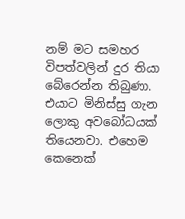නම් මට සමහර විපත්වලින් දුර තියා බේරෙන්න තිබුණා. එයාට මිනිස්සු ගැන ලොකු අවබෝධයක් තියෙනවා. එහෙම කෙනෙක්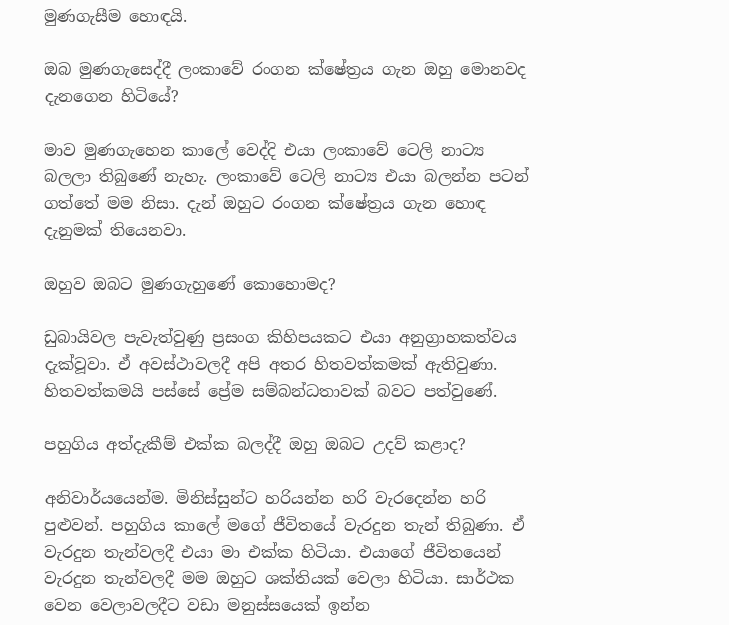මුණගැසීම හොඳයි.

ඔබ මුණගැසෙද්දී ලංකාවේ රංගන ක්ෂේත්‍රය ගැන ඔහු මොනවද දැනගෙන හිටියේ?

මාව මුණගැහෙන කා‍ලේ වෙද්දි එයා ලංකාවේ ටෙලි නාට්‍ය බලලා තිබුණේ නැහැ. ලංකාවේ ටෙලි නාට්‍ය එයා බලන්න පටන් ගත්තේ මම නිසා. දැන් ඔහුට රංගන ක්ෂේත්‍රය ගැන හොඳ දැනුමක් තියෙනවා.

ඔහුව ඔබට මුණගැහුණේ කොහොමද?

ඩුබායිවල පැවැත්වුණු ප්‍රසංග කිහිපයකට එයා අනුග්‍රාහකත්වය දැක්වූවා. ඒ අවස්ථාවලදී අපි අතර හිතවත්කමක් ඇතිවුණා. හිතවත්කමයි පස්සේ ප්‍රේම සම්බන්ධතාවක් බවට පත්වුණේ.

පහුගිය අත්දැකීම් එක්ක බලද්දී ඔහු ඔබට උදව් කළාද?

අනිවාර්යයෙන්ම. මිනිස්සුන්ට හරියන්න හරි වැරදෙන්න හරි පුළුවන්. පහුගිය කා‍ලේ මගේ ජීවිතයේ වැරදුන තැන් තිබුණා. ඒ වැරදුන තැන්වලදී එයා මා එක්ක හිටියා. එයාගේ ජීවිතයෙන් වැරදුන තැන්වලදී මම ඔහුට ශක්තියක් වෙලා හිටියා. සාර්ථක වෙන වෙලාවලදීට වඩා මනුස්සයෙක් ඉන්න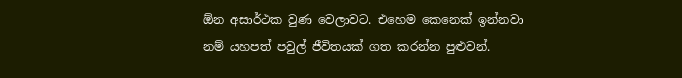ඕන අසාර්ථක වුණ වෙලාවට. එහෙම කෙනෙක් ඉන්නවා නම් යහපත් පවුල් ජීවිතයක් ගත කරන්න පුළුවන්.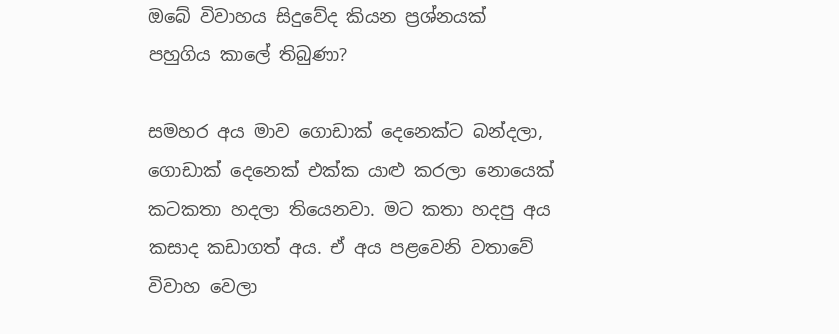ඔබේ විවාහය සිදුවේද කියන ප්‍රශ්නයක් පහුගිය කා‍ලේ තිබුණා?

සමහර අය මාව ගොඩාක් දෙනෙක්ට බන්දලා, ගොඩාක් දෙනෙක් එක්ක යාළු කරලා නොයෙක් කටකතා හදලා තියෙනවා. මට කතා හදපු අය කසාද කඩාගත් අය. ඒ අය පළවෙනි වතාවේ විවාහ වෙලා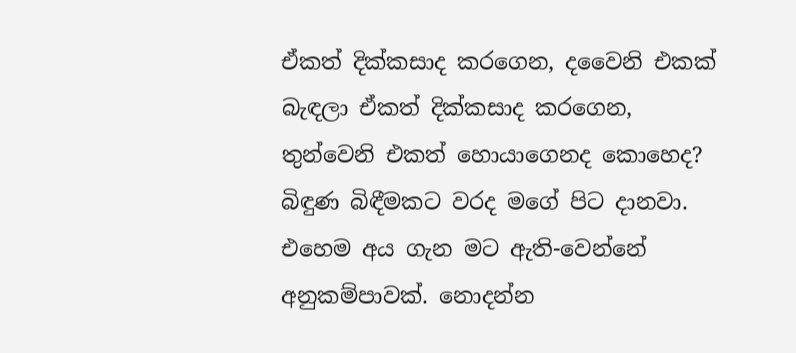ඒකත් දික්කසාද කරගෙන, දවෛනි එකක් බැඳලා ඒකත් දික්කසාද කරගෙන, තුන්වෙනි එකත් හොයාගෙනද කොහෙද? බිඳුණ බිඳීමකට වරද මගේ පිට දානවා. එහෙම අය ගැන මට ඇති-වෙන්නේ අනුකම්පාවක්. නොදන්න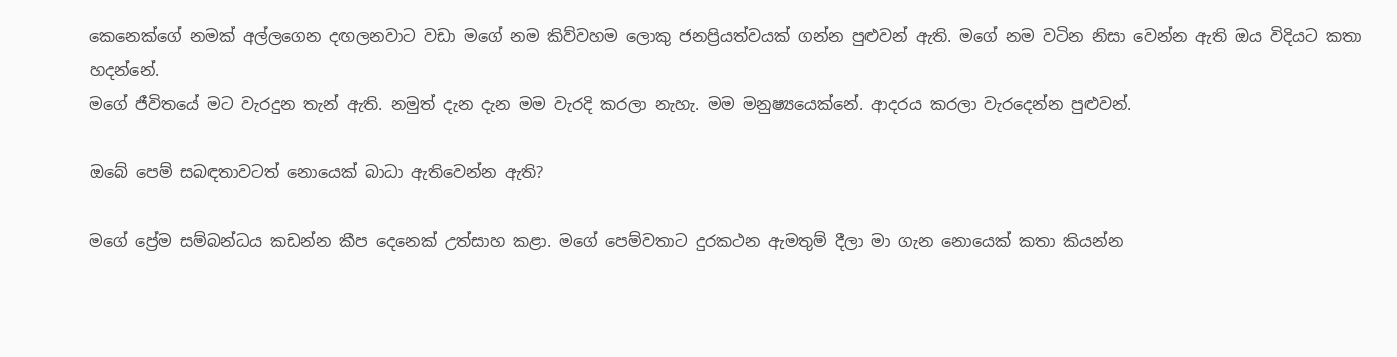කෙනෙක්ගේ නමක් අල්ලගෙන දඟලනවාට වඩා මගේ නම කිව්වහම ලොකු ජනප්‍රියත්වයක් ගන්න පුළුවන් ඇති. මගේ නම වටින නිසා වෙන්න ඇති ඔය විදියට කතා හදන්නේ.
මගේ ජීවිතයේ මට වැරදුන තැන් ඇති. නමුත් දැන දැන මම වැරදි කරලා නැහැ. මම මනුෂ්‍යයෙක්නේ. ආදරය කරලා වැරදෙන්න පුළුවන්.

ඔබේ පෙම් සබඳතාවටත් නොයෙක් බාධා ඇතිවෙන්න ඇති?

මගේ ප්‍රේම සම්බන්ධය කඩන්න කීප දෙනෙක් උත්සාහ කළා. මගේ පෙම්වතාට දුරකථන ඇමතුම් දීලා මා ගැන නොයෙක් කතා කියන්න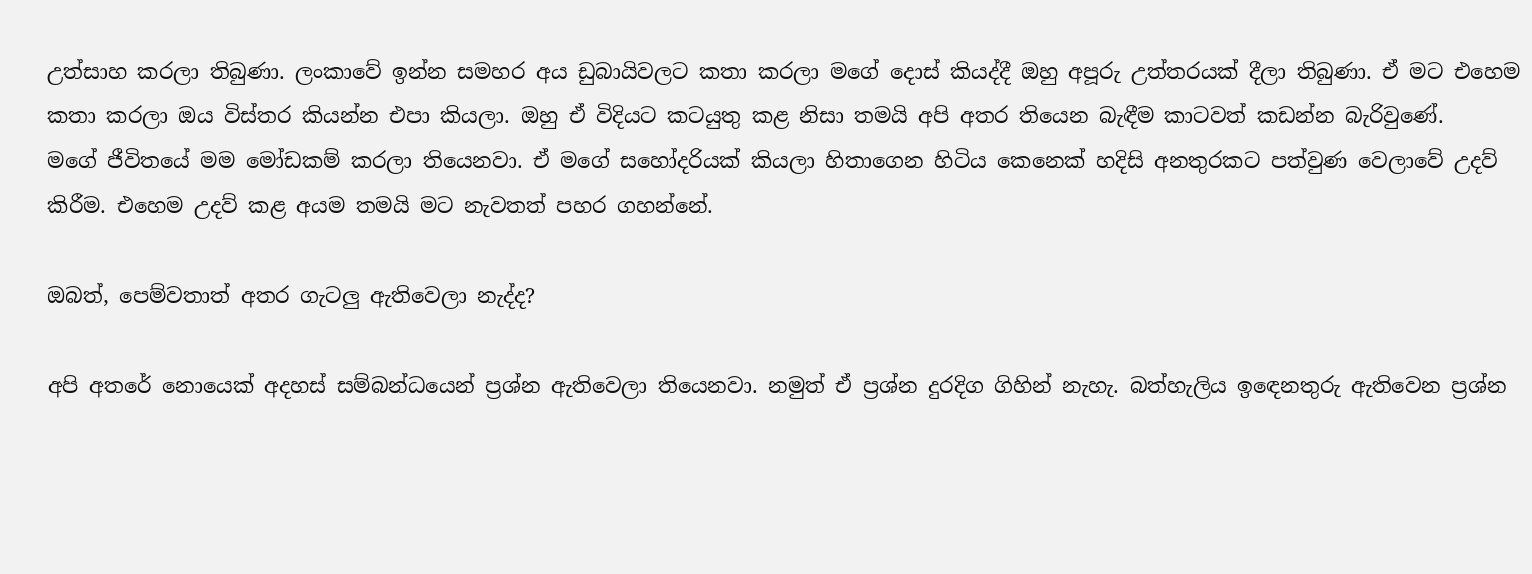උත්සාහ කරලා තිබුණා. ලංකාවේ ඉන්න සමහර අය ඩුබායිවලට කතා කරලා මගේ දොස් කියද්දී ඔහු අපූරු උත්තරයක් දීලා තිබුණා. ඒ මට එහෙම කතා කරලා ඔය විස්තර කියන්න එපා කියලා. ඔහු ඒ විදියට කටයුතු කළ නිසා තමයි අපි අතර තියෙන බැඳීම කාටවත් කඩන්න බැරිවුණේ.
මගේ ජීවිතයේ මම මෝඩකම් කරලා තියෙනවා. ඒ මගේ සහෝදරියක් කියලා හිතාගෙන හිටිය කෙනෙක් හදිසි අනතුරකට පත්වුණ වෙලාවේ උදව් කිරීම. එහෙම උදව් කළ අයම තමයි මට නැවතත් පහර ගහන්නේ.

ඔබත්, පෙම්වතාත් අතර ගැටලු ඇතිවෙලා නැද්ද?

අපි අතරේ නොයෙක් අදහස් සම්බන්ධයෙන් ප්‍රශ්න ඇතිවෙලා තියෙනවා. නමුත් ඒ ප්‍රශ්න දුරදිග ගිහින් නැහැ. බත්හැලිය ඉඳෙනතුරු ඇතිවෙන ප්‍රශ්න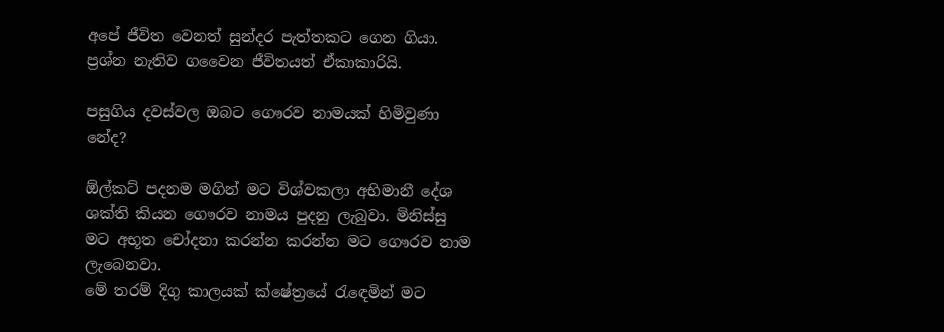අපේ ජීවිත වෙනත් සුන්දර පැත්තකට ගෙන ගියා. ප්‍රශ්න නැතිව ගවෛන ජීවිතයත් ඒකාකාරියි.

පසුගිය දවස්වල ඔබට ගෞරව නාමයක් හිමිවුණා නේද?

ඕල්කට් පදනම මගින් මට විශ්වකලා අභිමානී දේශ ශක්ති කියන ගෞරව නාමය පුදනු ලැබුවා. මිනිස්සු මට අභූත චෝදනා කරන්න කරන්න මට ගෞරව නාම ලැබෙනවා.
මේ තරම් දිගු කාලයක් ක්ෂේත්‍රයේ රැඳෙමින් මට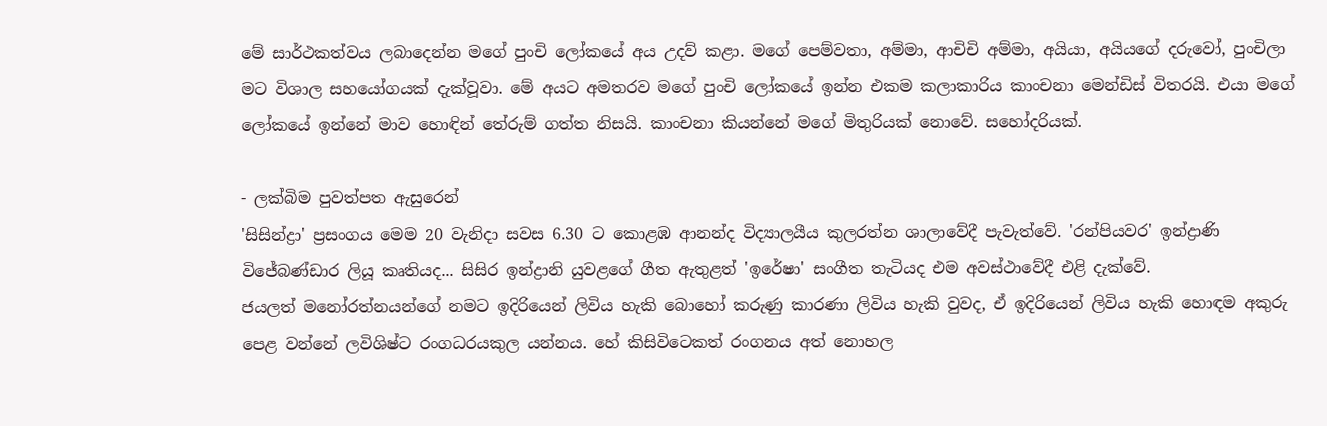මේ සාර්ථකත්වය ලබාදෙන්න මගේ පුංචි ලෝකයේ අය උදව් කළා. මගේ පෙම්වතා, අම්මා, ආචිචි අම්මා, අයියා, අයියගේ දරුවෝ, පුංචිලා මට විශාල සහයෝගයක් දැක්වූවා. මේ අයට අමතරව මගේ පුංචි ලෝකයේ ඉන්න එකම කලාකාරිය කාංචනා මෙන්ඩිස් විතරයි. එයා මගේ ලෝකයේ ඉන්නේ මාව හොඳින් තේරුම් ගත්ත නිසයි. කාංචනා කියන්නේ මගේ මිතුරියක් නොවේ. සහෝදරියක්.

- ලක්බිම පුවත්පත ඇසුරෙන්
'සිසින්ද්‍රා' ප්‍රසංගය මෙම 20 වැනිදා සවස 6.30 ට කොළඹ ආනන්ද විද්‍යාලයීය කුලරත්න ශාලාවේදී පැවැත්වේ. 'රන්පියවර' ඉන්ද්‍රාණි විජේබණ්ඩාර ලියූ කෘතියද... සිසිර ඉන්ද්‍රානි යුවළගේ ගීත ඇතුළත් 'ඉරේෂා' සංගීත තැටියද එම අවස්‌ථාවේදී එළි දැක්‌වේ.
ජයලත් මනෝරත්නයන්ගේ නමට ඉදිරියෙන් ලිවිය හැකි බොහෝ කරුණු කාරණා ලිවිය හැකි වුවද, ඒ ඉදිරියෙන් ලිවිය හැකි හොඳම අකුරු පෙළ වන්නේ ලවිශිෂ්ට රංගධරයකුල යන්නය. හේ කිසිවිටෙකත් රංගනය අත් නොහල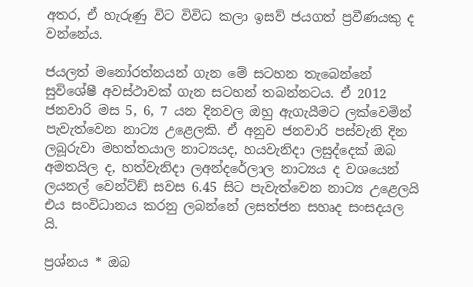අතර, ඒ හැරුණු විට විවිධ කලා ඉසව් ජයගත් ප්‍රවීණයකු ද වන්නේය.

ජයලත් මනෝරත්නයන් ගැන මේ සටහන තැබෙන්නේ සුවිශේෂී අවස්‌ථාවක්‌ ගැන සටහන් තබන්නටය. ඒ 2012 ජනවාරි මස 5, 6, 7 යන දිනවල ඔහු ඇගැයීමට ලක්‌වෙමින් පැවැත්වෙන නාට්‍ය උළෙලකි. ඒ අනුව ජනවාරි පස්‌වැනි දින ලබූරුවා මහත්තයාල නාට්‍යයද, හයවැනිදා ලසුද්දෙක්‌ ඔබ අමතයිල ද, හත්වැනිදා ලඅන්දරේලාල නාට්‍යය ද වශයෙන් ලයනල් වෙන්ට්‌ඞ් සවස 6.45 සිට පැවැත්වෙන නාට්‍ය උළෙලයි එය සංවිධානය කරනු ලබන්නේ ලසත්ජන සහෘද සංසදයල යි.

ප්‍රශ්නය * ඔබ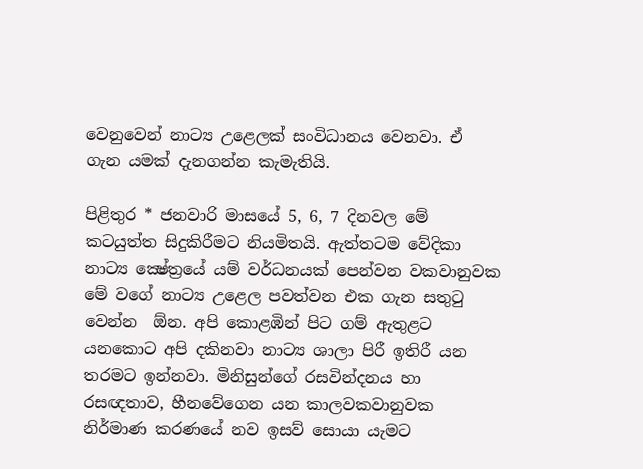වෙනුවෙන් නාට්‍ය උළෙලක්‌ සංවිධානය වෙනවා. ඒ ගැන යමක්‌ දැනගන්න කැමැතියි.

පිළිතුර * ජනවාරි මාසයේ 5, 6, 7 දිනවල මේ කටයුත්ත සිදුකිරීමට නියමිතයි. ඇත්තටම වේදිකා නාට්‍ය ක්‍ෂේත්‍රයේ යම් වර්ධනයක්‌ පෙන්වන වකවානුවක මේ වගේ නාට්‍ය උළෙල පවත්වන එක ගැන සතුටු වෙන්න  ඕන. අපි කොළඹින් පිට ගම් ඇතුළට යනකොට අපි දකිනවා නාට්‍ය ශාලා පිරී ඉතිරී යන තරමට ඉන්නවා. මිනිසුන්ගේ රසවින්දනය හා රසඥතාව, හීනවේගෙන යන කාලවකවානුවක නිර්මාණ කරණයේ නව ඉසව් සොයා යැමට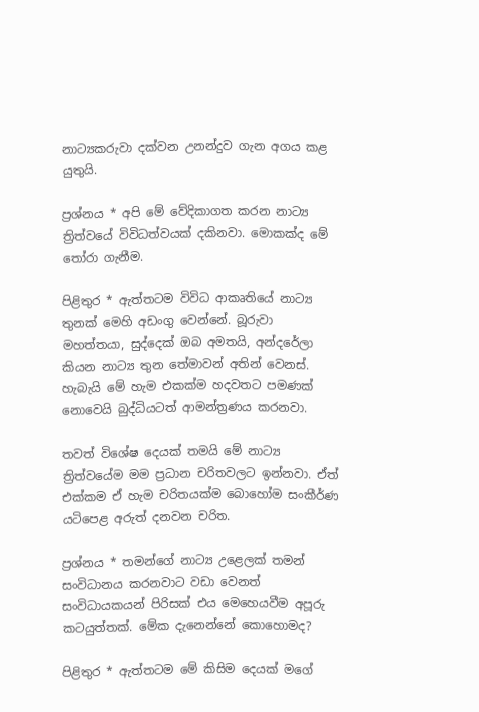නාට්‍යකරුවා දක්‌වන උනන්දුව ගැන අගය කළ යුතුයි.

ප්‍රශ්නය * අපි මේ වේදිකාගත කරන නාට්‍ය ත්‍රිත්වයේ විවිධත්වයක්‌ දකිනවා. මොකක්‌ද මේ තෝරා ගැනීම.

පිළිතුර * ඇත්තටම විවිධ ආකෘතියේ නාට්‍ය තුනක්‌ මෙහි අඩංගු වෙන්නේ. බූරුවා මහත්තයා, සුද්දෙක්‌ ඔබ අමතයි, අන්දරේලා කියන නාට්‍ය තුන තේමාවන් අතින් වෙනස්‌. හැබැයි මේ හැම එකක්‌ම හදවතට පමණක්‌ නොවෙයි බුද්ධියටත් ආමන්ත්‍රණය කරනවා.

තවත් විශේෂ දෙයක්‌ තමයි මේ නාට්‍ය ත්‍රිත්වයේම මම ප්‍රධාන චරිතවලට ඉන්නවා. ඒත් එක්‌කම ඒ හැම චරිතයක්‌ම බොහෝම සංකීර්ණ යටිපෙළ අරුත් දනවන චරිත.

ප්‍රශ්නය * තමන්ගේ නාට්‍ය උළෙලක්‌ තමන් සංවිධානය කරනවාට වඩා වෙනත් සංවිධායකයන් පිරිසක්‌ එය මෙහෙයවීම අපූරු කටයුත්තක්‌. මේක දැනෙන්නේ කොහොමද?

පිළිතුර * ඇත්තටම මේ කිසිම දෙයක්‌ මගේ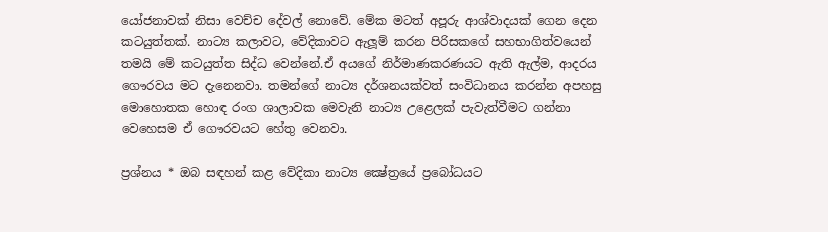යෝජනාවක්‌ නිසා වෙච්ච දේවල් නොවේ. මේක මටත් අපූරු ආශ්වාදයක්‌ ගෙන දෙන කටයුත්තක්‌. නාට්‍ය කලාවට, වේදිකාවට ඇලූම් කරන පිරිසකගේ සහභාගිත්වයෙන් තමයි මේ කටයුත්ත සිද්ධ වෙන්නේ.ඒ අයගේ නිර්මාණකරණයට ඇති ඇල්ම, ආදරය ගෞරවය මට දැනෙනවා. තමන්ගේ නාට්‍ය දර්ශනයක්‌වත් සංවිධානය කරන්න අපහසු මොහොතක හොඳ රංග ශාලාවක මෙවැනි නාට්‍ය උළෙලක්‌ පැවැත්වීමට ගන්නා වෙහෙසම ඒ ගෞරවයට හේතු වෙනවා.

ප්‍රශ්නය * ඔබ සඳහන් කළ වේදිකා නාට්‍ය ක්‍ෂේත්‍රයේ ප්‍රබෝධයට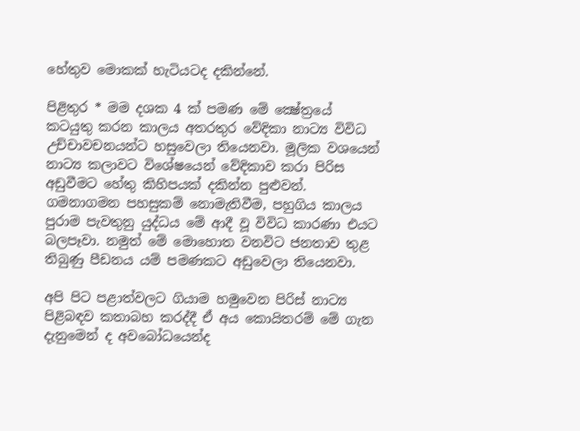හේතුව මොකක්‌ හැටියටද දකින්නේ.

පිළිතුර * මම දශක 4 ක්‌ පමණ මේ ක්‍ෂේත්‍රයේ කටයුතු කරන කාලය අතරතුර වේදිකා නාට්‍ය විවිධ උච්චාවචනයන්ට හසුවෙලා තියෙනවා. මූලික වශයෙන් නාට්‍ය කලාවට විශේෂයෙන් වේදිකාව කරා පිරිස අඩුවීමට හේතු කිහිපයක්‌ දකින්න පුළුවන්. ගමනාගමන පහසුකම් නොමැතිවීම, පහුගිය කාලය පුරාම පැවතුනු යුද්ධය මේ ආදී වූ විවිධ කාරණා එයට බලපෑවා. නමුත් මේ මොහොත වනවිට ජනතාව තුළ තිබුණු පීඩනය යම් පමණකට අඩුවෙලා තියෙනවා.

අපි පිට පළාත්වලට ගියාම හමුවෙන පිරිස්‌ නාට්‍ය පිළිබඳව කතාබහ කරද්දී ඒ අය කොයිතරම් මේ ගැන දැනුමෙන් ද අවබෝධයෙන්ද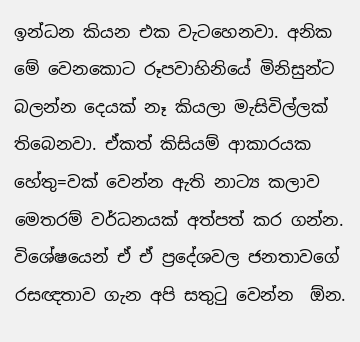ඉන්ධන කියන එක වැටහෙනවා. අනික මේ වෙනකොට රූපවාහිනියේ මිනිසුන්ට බලන්න දෙයක්‌ නෑ කියලා මැසිවිල්ලක්‌ තිබෙනවා. ඒකත් කිසියම් ආකාරයක හේතු=වක්‌ වෙන්න ඇති නාට්‍ය කලාව මෙතරම් වර්ධනයක්‌ අත්පත් කර ගන්න. විශේෂයෙන් ඒ ඒ ප්‍රදේශවල ජනතාවගේ රසඥතාව ගැන අපි සතුටු වෙන්න  ඕන.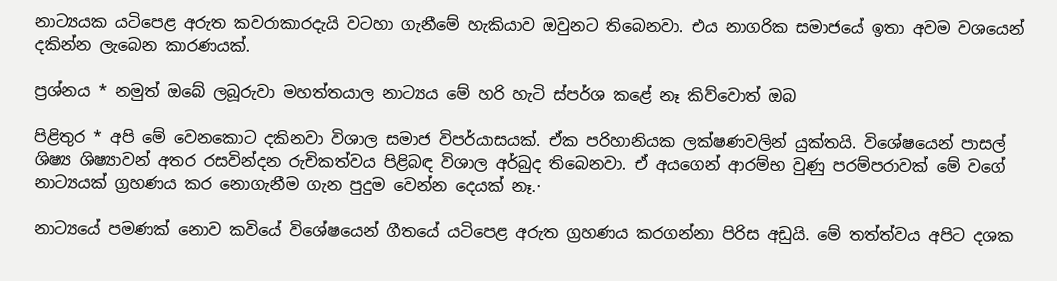නාට්‍යයක යටිපෙළ අරුත කවරාකාරදැයි වටහා ගැනීමේ හැකියාව ඔවුනට තිබෙනවා. එය නාගරික සමාජයේ ඉතා අවම වශයෙන් දකින්න ලැබෙන කාරණයක්‌.

ප්‍රශ්නය * නමුත් ඔබේ ලබූරුවා මහත්තයාල නාට්‍යය මේ හරි හැටි ස්‌පර්ශ කළේ නෑ කිව්වොත් ඔබ

පිළිතුර * අපි මේ වෙනකොට දකිනවා විශාල සමාජ විපර්යාසයක්‌. ඒක පරිහානියක ලක්‌ෂණවලින් යුක්‌තයි. විශේෂයෙන් පාසල් ශිෂ්‍ය ශිෂ්‍යාවන් අතර රසවින්දන රුචිකත්වය පිළිබඳ විශාල අර්බුද තිබෙනවා. ඒ අයගෙන් ආරම්භ වුණු පරම්පරාවක්‌ මේ වගේ නාට්‍යයක්‌ ග්‍රහණය කර නොගැනීම ගැන පුදුම වෙන්න දෙයක්‌ නෑ.·

නාට්‍යයේ පමණක්‌ නොව කවියේ විශේෂයෙන් ගීතයේ යටිපෙළ අරුත ග්‍රහණය කරගන්නා පිරිස අඩුයි. මේ තත්ත්වය අපිට දශක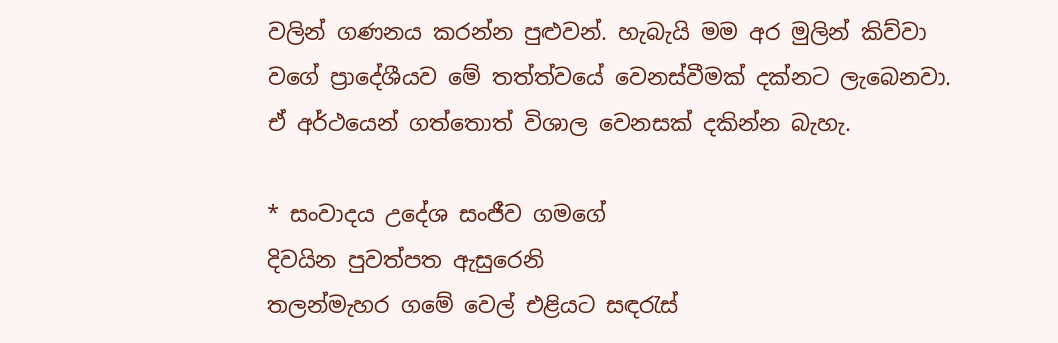වලින් ගණනය කරන්න පුළුවන්. හැබැයි මම අර මුලින් කිව්වා වගේ ප්‍රාදේශීයව මේ තත්ත්වයේ වෙනස්‌වීමක්‌ දක්‌නට ලැබෙනවා. ඒ අර්ථයෙන් ගත්තොත් විශාල වෙනසක්‌ දකින්න බැහැ.

* සංවාදය උදේශ සංජීව ගමගේ
දිවයින පුවත්පත ඇසුරෙනි
තලන්මැහර ගමේ වෙල් එළියට සඳරැස්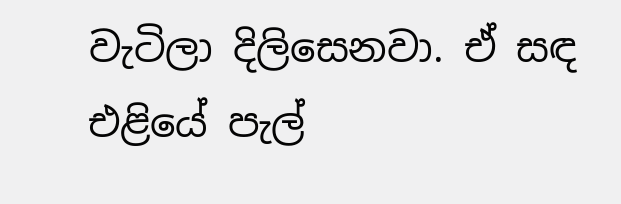වැටිලා දිලිසෙනවා. ඒ සඳ එළියේ පැල්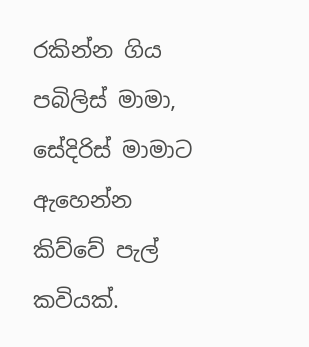රකින්න ගිය පබිලිස් මාමා, සේදිරිස් මාමාට ඇහෙන්න කිව්වේ පැල් කවියක්.